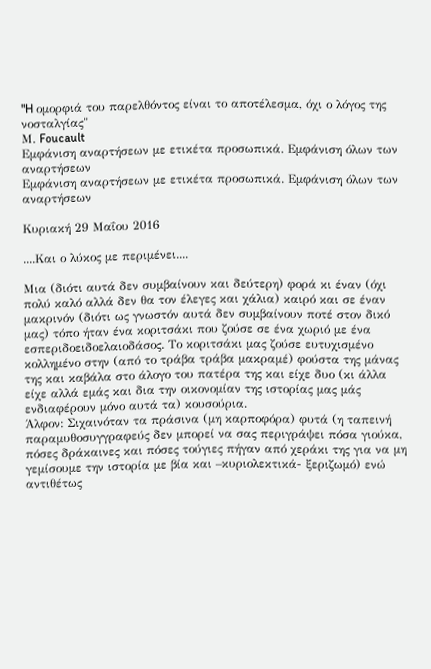"H ομορφιά του παρελθόντος είναι το αποτέλεσμα, όχι ο λόγος της νοσταλγίας"
Μ. Foucault
Εμφάνιση αναρτήσεων με ετικέτα προσωπικά. Εμφάνιση όλων των αναρτήσεων
Εμφάνιση αναρτήσεων με ετικέτα προσωπικά. Εμφάνιση όλων των αναρτήσεων

Κυριακή 29 Μαΐου 2016

....Και ο λύκος με περιμένει....

Μια (διότι αυτά δεν συμβαίνουν και δεύτερη) φορά κι έναν (όχι πολύ καλό αλλά δεν θα τον έλεγες και χάλια) καιρό και σε έναν μακρινόν (διότι ως γνωστόν αυτά δεν συμβαίνουν ποτέ στον δικό μας) τόπο ήταν ένα κοριτσάκι που ζούσε σε ένα χωριό με ένα εσπεριδοειδοελαιοδάσος. Το κοριτσάκι μας ζούσε ευτυχισμένο  κολλημένο στην (από το τράβα τράβα μακραμέ) φούστα της μάνας της και καβάλα στο άλογο του πατέρα της και είχε δυο (κι άλλα είχε αλλά εμάς και δια την οικονομίαν της ιστορίας μας μάς ενδιαφέρουν μόνο αυτά τα) κουσούρια.
Άλφον: Σιχαινόταν τα πράσινα (μη καρποφόρα) φυτά (η ταπεινή παραμυθοσυγγραφεύς δεν μπορεί να σας περιγράψει πόσα γιούκα, πόσες δράκαινες και πόσες τούγιες πήγαν από χεράκι της για να μη γεμίσουμε την ιστορία με βία και –κυριολεκτικά- ξεριζωμό) ενώ αντιθέτως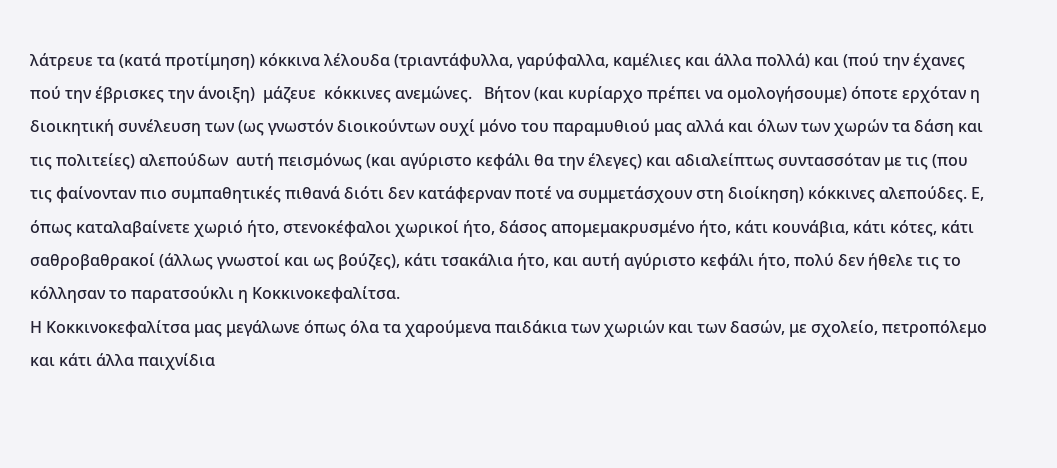λάτρευε τα (κατά προτίμηση) κόκκινα λέλουδα (τριαντάφυλλα, γαρύφαλλα, καμέλιες και άλλα πολλά) και (πού την έχανες πού την έβρισκες την άνοιξη)  μάζευε  κόκκινες ανεμώνες.   Βήτον (και κυρίαρχο πρέπει να ομολογήσουμε) όποτε ερχόταν η διοικητική συνέλευση των (ως γνωστόν διοικούντων ουχί μόνο του παραμυθιού μας αλλά και όλων των χωρών τα δάση και τις πολιτείες) αλεπούδων  αυτή πεισμόνως (και αγύριστο κεφάλι θα την έλεγες) και αδιαλείπτως συντασσόταν με τις (που τις φαίνονταν πιο συμπαθητικές πιθανά διότι δεν κατάφερναν ποτέ να συμμετάσχουν στη διοίκηση) κόκκινες αλεπούδες. Ε, όπως καταλαβαίνετε χωριό ήτο, στενοκέφαλοι χωρικοί ήτο, δάσος απομεμακρυσμένο ήτο, κάτι κουνάβια, κάτι κότες, κάτι σαθροβαθρακοί (άλλως γνωστοί και ως βούζες), κάτι τσακάλια ήτο, και αυτή αγύριστο κεφάλι ήτο, πολύ δεν ήθελε τις το κόλλησαν το παρατσούκλι η Κοκκινοκεφαλίτσα.
Η Κοκκινοκεφαλίτσα μας μεγάλωνε όπως όλα τα χαρούμενα παιδάκια των χωριών και των δασών, με σχολείο, πετροπόλεμο και κάτι άλλα παιχνίδια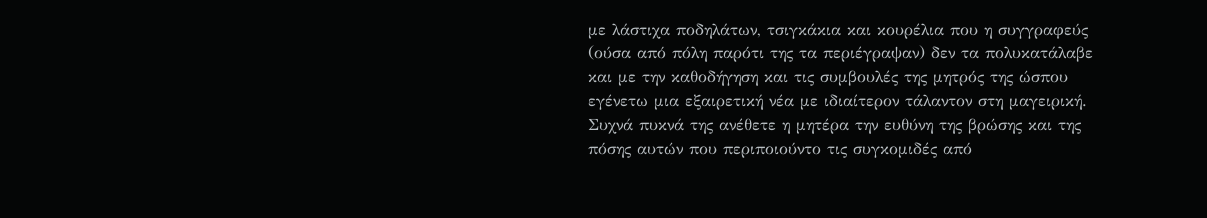με λάστιχα ποδηλάτων, τσιγκάκια και κουρέλια που η συγγραφεύς (ούσα από πόλη παρότι της τα περιέγραψαν) δεν τα πολυκατάλαβε και με την καθοδήγηση και τις συμβουλές της μητρός της ώσπου εγένετω μια εξαιρετική νέα με ιδιαίτερον τάλαντον στη μαγειρική.  Συχνά πυκνά της ανέθετε η μητέρα την ευθύνη της βρώσης και της πόσης αυτών που περιποιούντο τις συγκομιδές από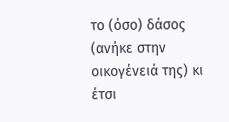το (όσο) δάσος (ανήκε στην οικογένειά της) κι έτσι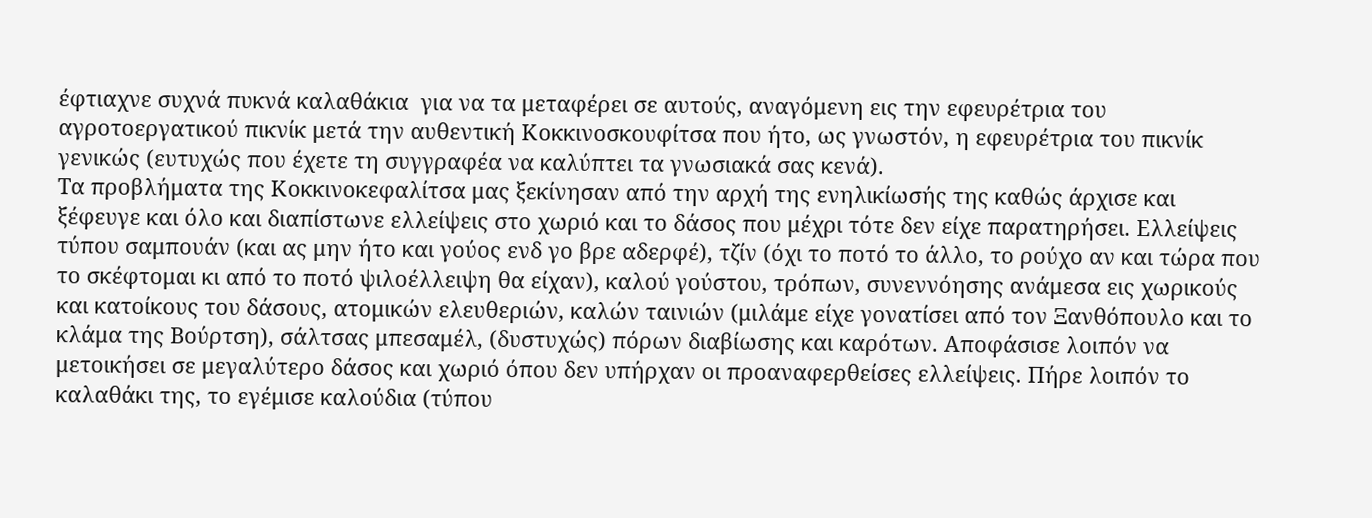έφτιαχνε συχνά πυκνά καλαθάκια  για να τα μεταφέρει σε αυτούς, αναγόμενη εις την εφευρέτρια του αγροτοεργατικού πικνίκ μετά την αυθεντική Κοκκινοσκουφίτσα που ήτο, ως γνωστόν, η εφευρέτρια του πικνίκ γενικώς (ευτυχώς που έχετε τη συγγραφέα να καλύπτει τα γνωσιακά σας κενά).
Τα προβλήματα της Κοκκινοκεφαλίτσα μας ξεκίνησαν από την αρχή της ενηλικίωσής της καθώς άρχισε και ξέφευγε και όλο και διαπίστωνε ελλείψεις στο χωριό και το δάσος που μέχρι τότε δεν είχε παρατηρήσει. Ελλείψεις τύπου σαμπουάν (και ας μην ήτο και γούος ενδ γο βρε αδερφέ), τζίν (όχι το ποτό το άλλο, το ρούχο αν και τώρα που το σκέφτομαι κι από το ποτό ψιλοέλλειψη θα είχαν), καλού γούστου, τρόπων, συνεννόησης ανάμεσα εις χωρικούς και κατοίκους του δάσους, ατομικών ελευθεριών, καλών ταινιών (μιλάμε είχε γονατίσει από τον Ξανθόπουλο και το κλάμα της Βούρτση), σάλτσας μπεσαμέλ, (δυστυχώς) πόρων διαβίωσης και καρότων. Αποφάσισε λοιπόν να μετοικήσει σε μεγαλύτερο δάσος και χωριό όπου δεν υπήρχαν οι προαναφερθείσες ελλείψεις. Πήρε λοιπόν το καλαθάκι της, το εγέμισε καλούδια (τύπου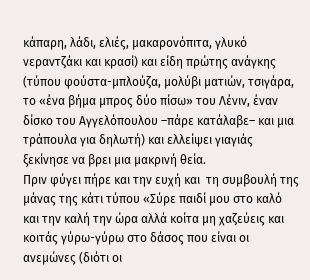κάπαρη, λάδι, ελιές, μακαρονόπιτα, γλυκό νεραντζάκι και κρασί) και είδη πρώτης ανάγκης (τύπου φούστα-μπλούζα, μολύβι ματιών, τσιγάρα, το «ένα βήμα μπρος δύο πίσω» του Λένιν, έναν δίσκο του Αγγελόπουλου –πάρε κατάλαβε– και μια τράπουλα για δηλωτή) και ελλείψει γιαγιάς ξεκίνησε να βρει μια μακρινή θεία.
Πριν φύγει πήρε και την ευχή και  τη συμβουλή της μάνας της κάτι τύπου «Σύρε παιδί μου στο καλό και την καλή την ώρα αλλά κοίτα μη χαζεύεις και κοιτάς γύρω-γύρω στο δάσος που είναι οι ανεμώνες (διότι οι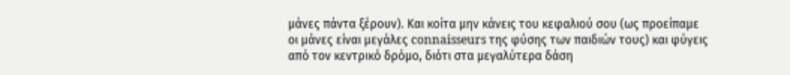μάνες πάντα ξέρουν). Και κοίτα μην κάνεις του κεφαλιού σου (ως προείπαμε οι μάνες είναι μεγάλες connaisseurs της φύσης των παιδιών τους) και φύγεις από τον κεντρικό δρόμο, διότι στα μεγαλύτερα δάση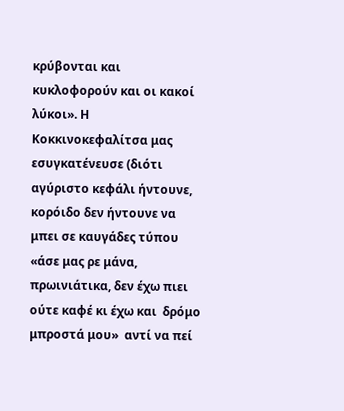κρύβονται και κυκλοφορούν και οι κακοί λύκοι». Η Κοκκινοκεφαλίτσα μας εσυγκατένευσε (διότι αγύριστο κεφάλι ήντουνε, κορόιδο δεν ήντουνε να μπει σε καυγάδες τύπου «άσε μας ρε μάνα, πρωινιάτικα, δεν έχω πιει ούτε καφέ κι έχω και  δρόμο μπροστά μου»  αντί να πεί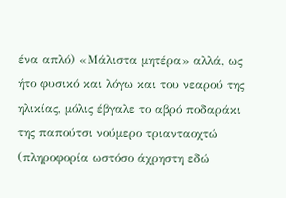ένα απλό) «Μάλιστα μητέρα» αλλά, ως ήτο φυσικό και λόγω και του νεαρού της ηλικίας, μόλις έβγαλε το αβρό ποδαράκι της παπούτσι νούμερο τριανταοχτώ (πληροφορία ωστόσο άχρηστη εδώ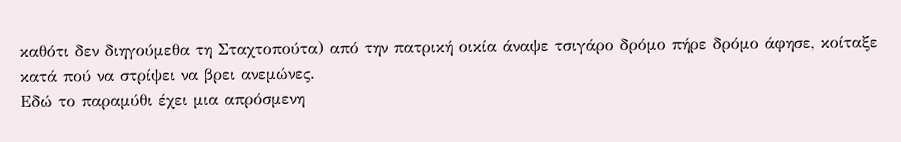καθότι δεν διηγούμεθα τη Σταχτοπούτα) από την πατρική οικία άναψε τσιγάρο δρόμο πήρε δρόμο άφησε, κοίταξε κατά πού να στρίψει να βρει ανεμώνες.
Εδώ το παραμύθι έχει μια απρόσμενη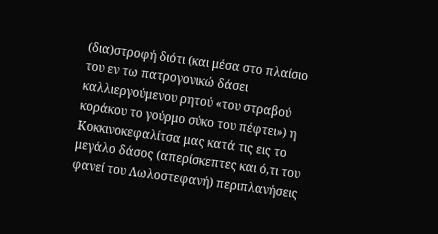(δια)στροφή διότι (και μέσα στο πλαίσιο του εν τω πατρογονικώ δάσει καλλιεργούμενου ρητού «του στραβού κοράκου το γούρμο σύκο του πέφτει») η Κοκκινοκεφαλίτσα μας κατά τις εις το μεγάλο δάσος (απερίσκεπτες και ό,τι του φανεί του Λωλοστεφανή) περιπλανήσεις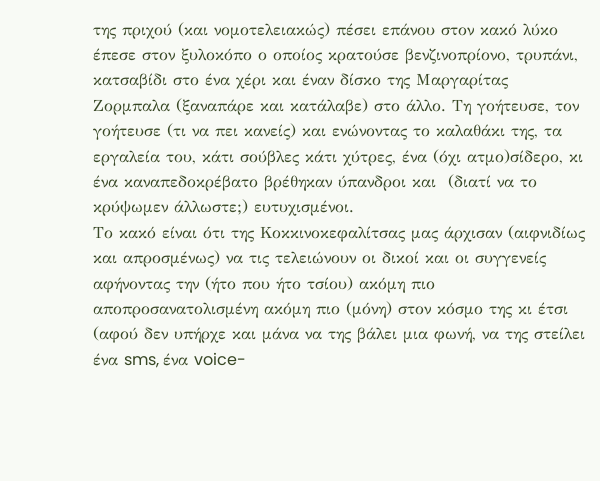της πριχού (και νομοτελειακώς) πέσει επάνου στον κακό λύκο έπεσε στον ξυλοκόπο ο οποίος κρατούσε βενζινοπρίονο, τρυπάνι, κατσαβίδι στο ένα χέρι και έναν δίσκο της Μαργαρίτας Ζορμπαλα (ξαναπάρε και κατάλαβε) στο άλλο. Τη γοήτευσε, τον γοήτευσε (τι να πει κανείς) και ενώνοντας το καλαθάκι της, τα εργαλεία του, κάτι σούβλες κάτι χύτρες, ένα (όχι ατμο)σίδερο, κι ένα καναπεδοκρέβατο βρέθηκαν ύπανδροι και  (διατί να το κρύψωμεν άλλωστε;) ευτυχισμένοι.
Το κακό είναι ότι της Κοκκινοκεφαλίτσας μας άρχισαν (αιφνιδίως και απροσμένως) να τις τελειώνουν οι δικοί και οι συγγενείς αφήνοντας την (ήτο που ήτο τσίου) ακόμη πιο αποπροσανατολισμένη ακόμη πιο (μόνη) στον κόσμο της κι έτσι (αφού δεν υπήρχε και μάνα να της βάλει μια φωνή, να της στείλει ένα sms, ένα voice-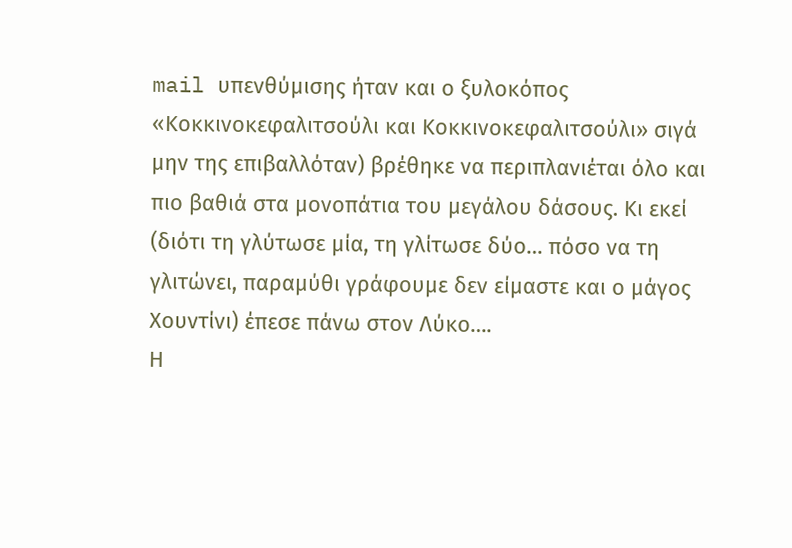mail υπενθύμισης ήταν και ο ξυλοκόπος «Κοκκινοκεφαλιτσούλι και Κοκκινοκεφαλιτσούλι» σιγά μην της επιβαλλόταν) βρέθηκε να περιπλανιέται όλο και  πιο βαθιά στα μονοπάτια του μεγάλου δάσους. Κι εκεί (διότι τη γλύτωσε μία, τη γλίτωσε δύο… πόσο να τη γλιτώνει, παραμύθι γράφουμε δεν είμαστε και ο μάγος Χουντίνι) έπεσε πάνω στον Λύκο….
Η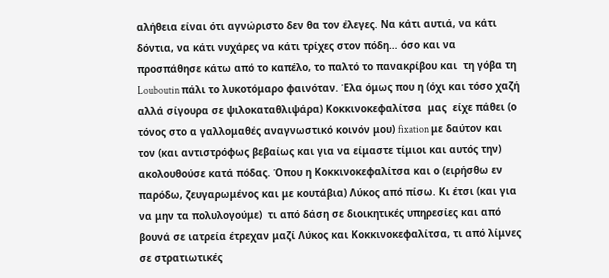αλήθεια είναι ότι αγνώριστο δεν θα τον έλεγες. Να κάτι αυτιά, να κάτι δόντια, να κάτι νυχάρες να κάτι τρίχες στον πόδη… όσο και να προσπάθησε κάτω από το καπέλο, το παλτό το πανακρίβου και  τη γόβα τη Louboutin πάλι το λυκοτόμαρο φαινόταν. Έλα όμως που η (όχι και τόσο χαζή αλλά σίγουρα σε ψιλοκαταθλιψάρα) Κοκκινοκεφαλίτσα  μας  είχε πάθει (ο τόνος στο α γαλλομαθές αναγνωστικό κοινόν μου) fixation με δαύτον και τον (και αντιστρόφως βεβαίως και για να είμαστε τίμιοι και αυτός την) ακολουθούσε κατά πόδας. Όπου η Κοκκινοκεφαλίτσα και ο (ειρήσθω εν παρόδω, ζευγαρωμένος και με κουτάβια) Λύκος από πίσω. Κι έτσι (και για να μην τα πολυλογούμε)  τι από δάση σε διοικητικές υπηρεσίες και από βουνά σε ιατρεία έτρεχαν μαζί Λύκος και Κοκκινοκεφαλίτσα, τι από λίμνες σε στρατιωτικές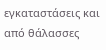εγκαταστάσεις και από θάλασσες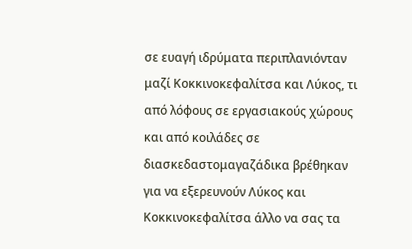σε ευαγή ιδρύματα περιπλανιόνταν μαζί Κοκκινοκεφαλίτσα και Λύκος, τι από λόφους σε εργασιακούς χώρους και από κοιλάδες σε διασκεδαστομαγαζάδικα βρέθηκαν για να εξερευνούν Λύκος και Κοκκινοκεφαλίτσα άλλο να σας τα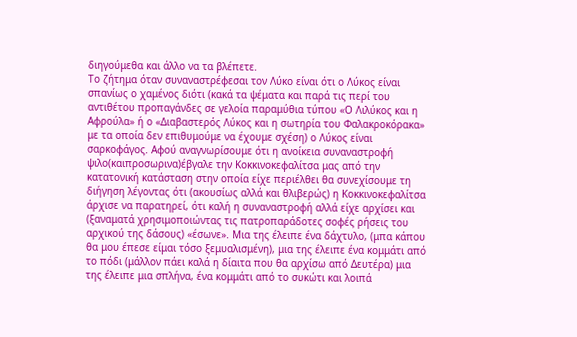διηγούμεθα και άλλο να τα βλέπετε.
Το ζήτημα όταν συναναστρέφεσαι τον Λύκο είναι ότι ο Λύκος είναι σπανίως ο χαμένος διότι (κακά τα ψέματα και παρά τις περί του αντιθέτου προπαγάνδες σε γελοία παραμύθια τύπου «Ο Λιλύκος και η Αφρούλα» ή ο «Διαβαστερός Λύκος και η σωτηρία του Φαλακροκόρακα» με τα οποία δεν επιθυμούμε να έχουμε σχέση) ο Λύκος είναι σαρκοφάγος. Αφού αναγνωρίσουμε ότι η ανοίκεια συναναστροφή ψιλο(καιπροσωρινα)έβγαλε την Κοκκινοκεφαλίτσα μας από την κατατονική κατάσταση στην οποία είχε περιέλθει θα συνεχίσουμε τη διήγηση λέγοντας ότι (ακουσίως αλλά και θλιβερώς) η Κοκκινοκεφαλίτσα άρχισε να παρατηρεί, ότι καλή η συναναστροφή αλλά είχε αρχίσει και (ξαναματά χρησιμοποιώντας τις πατροπαράδοτες σοφές ρήσεις του αρχικού της δάσους) «έσωνε». Μια της έλειπε ένα δάχτυλο, (μπα κάπου θα μου έπεσε είμαι τόσο ξεμυαλισμένη), μια της έλειπε ένα κομμάτι από το πόδι (μάλλον πάει καλά η δίαιτα που θα αρχίσω από Δευτέρα) μια της έλειπε μια σπλήνα, ένα κομμάτι από το συκώτι και λοιπά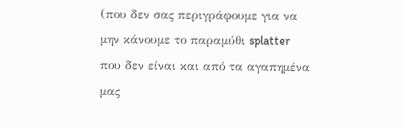(που δεν σας περιγράφουμε για να μην κάνουμε το παραμύθι splatter που δεν είναι και από τα αγαπημένα μας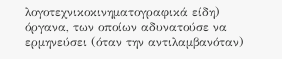λογοτεχνικοκινηματογραφικά είδη) όργανα, των οποίων αδυνατούσε να ερμηνεύσει (όταν την αντιλαμβανόταν)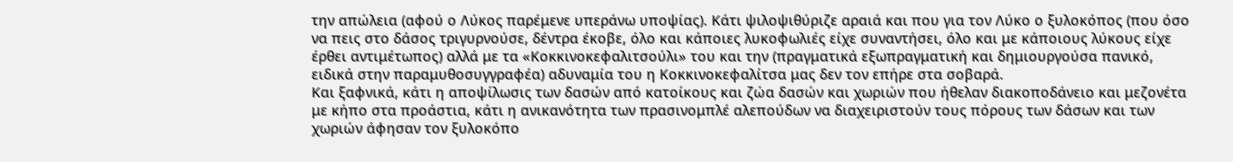την απώλεια (αφού ο Λύκος παρέμενε υπεράνω υποψίας). Κάτι ψιλοψιθύριζε αραιά και που για τον Λύκο ο ξυλοκόπος (που όσο να πεις στο δάσος τριγυρνούσε, δέντρα έκοβε, όλο και κάποιες λυκοφωλιές είχε συναντήσει, όλο και με κάποιους λύκους είχε έρθει αντιμέτωπος) αλλά με τα «Κοκκινοκεφαλιτσούλι» του και την (πραγματικά εξωπραγματική και δημιουργούσα πανικό, ειδικά στην παραμυθοσυγγραφέα) αδυναμία του η Κοκκινοκεφαλίτσα μας δεν τον επήρε στα σοβαρά.
Και ξαφνικά, κάτι η αποψίλωσις των δασών από κατοίκους και ζώα δασών και χωριών που ήθελαν διακοποδάνειο και μεζονέτα με κήπο στα προάστια, κάτι η ανικανότητα των πρασινομπλέ αλεπούδων να διαχειριστούν τους πόρους των δάσων και των χωριών άφησαν τον ξυλοκόπο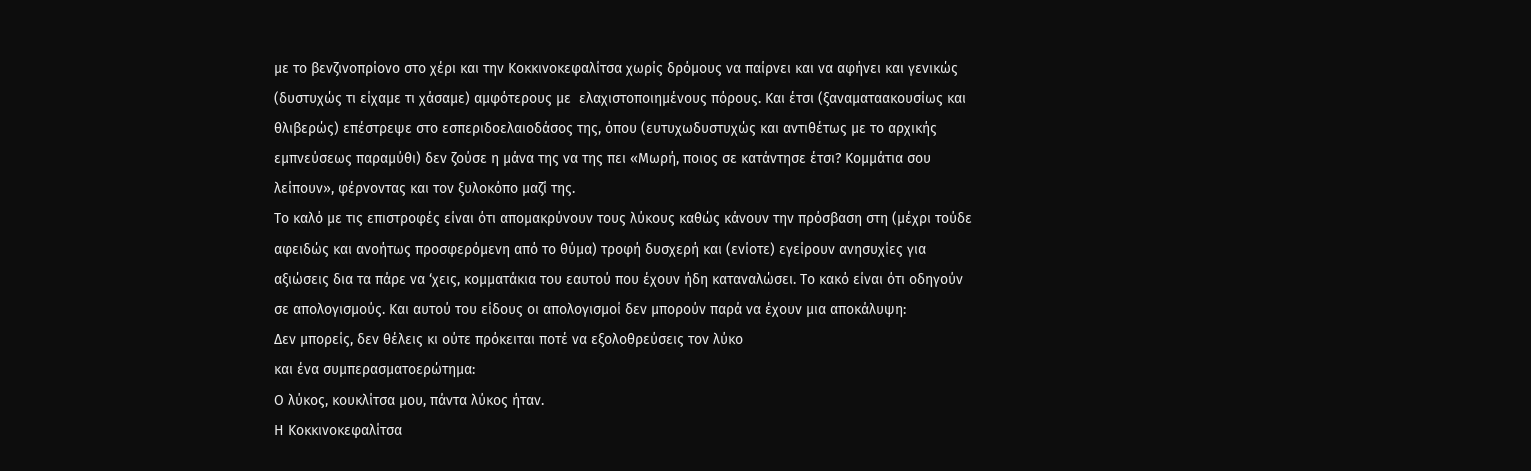με το βενζινοπρίονο στο χέρι και την Κοκκινοκεφαλίτσα χωρίς δρόμους να παίρνει και να αφήνει και γενικώς (δυστυχώς τι είχαμε τι χάσαμε) αμφότερους με  ελαχιστοποιημένους πόρους. Και έτσι (ξαναματαακουσίως και θλιβερώς) επέστρεψε στο εσπεριδοελαιοδάσος της, όπου (ευτυχωδυστυχώς και αντιθέτως με το αρχικής εμπνεύσεως παραμύθι) δεν ζούσε η μάνα της να της πει «Μωρή, ποιος σε κατάντησε έτσι? Κομμάτια σου λείπουν», φέρνοντας και τον ξυλοκόπο μαζί της.
Το καλό με τις επιστροφές είναι ότι απομακρύνουν τους λύκους καθώς κάνουν την πρόσβαση στη (μέχρι τούδε αφειδώς και ανοήτως προσφερόμενη από το θύμα) τροφή δυσχερή και (ενίοτε) εγείρουν ανησυχίες για αξιώσεις δια τα πάρε να ‘χεις, κομματάκια του εαυτού που έχουν ήδη καταναλώσει. Το κακό είναι ότι οδηγούν σε απολογισμούς. Και αυτού του είδους οι απολογισμοί δεν μπορούν παρά να έχουν μια αποκάλυψη:
Δεν μπορείς, δεν θέλεις κι ούτε πρόκειται ποτέ να εξολοθρεύσεις τον λύκο
και ένα συμπερασματοερώτημα:
Ο λύκος, κουκλίτσα μου, πάντα λύκος ήταν.
Η Κοκκινοκεφαλίτσα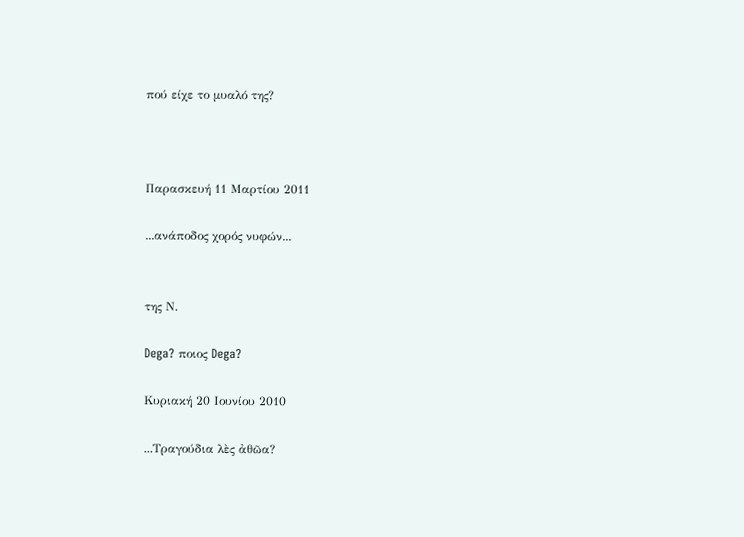πού είχε το μυαλό της?



Παρασκευή 11 Μαρτίου 2011

...ανάποδος χορός νυφών...


της Ν.

Dega? ποιος Dega?

Κυριακή 20 Ιουνίου 2010

...Τραγούδια λὲς ἀθῶα?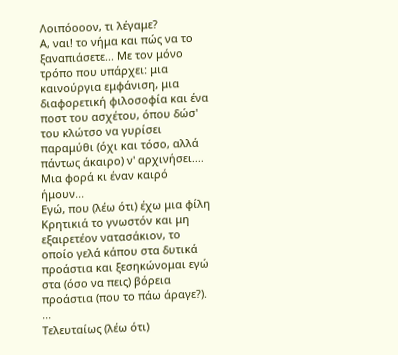Λοιπόοοον, τι λέγαμε?
Α, ναι! το νήμα και πώς να το ξαναπιάσετε... Με τον μόνο τρόπο που υπάρχει: μια καινούργια εμφάνιση, μια διαφορετική φιλοσοφία και ένα ποστ του ασχέτου, όπου δώσ' του κλώτσο να γυρίσει παραμύθι (όχι και τόσο, αλλά πάντως άκαιρο) ν' αρχινήσει.... Μια φορά κι έναν καιρό ήμουν...
Εγώ, που (λέω ότι) έχω μια φίλη Κρητικιά το γνωστόν και μη εξαιρετέον νατασάκιον, το οποίο γελά κάπου στα δυτικά προάστια και ξεσηκώνομαι εγώ στα (όσο να πεις) βόρεια προάστια (που το πάω άραγε?). ...
Τελευταίως (λέω ότι)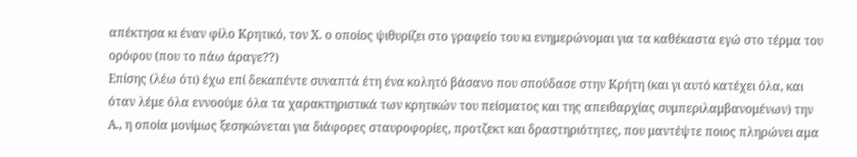απέκτησα κι έναν φίλο Κρητικό, τον Χ. ο οποίος ψιθυρίζει στο γραφείο του κι ενημερώνομαι για τα καθέκαστα εγώ στο τέρμα του ορόφου (που το πάω άραγε??)
Επίσης (λέω ότι) έχω επί δεκαπέντε συναπτά έτη ένα κολητό βάσανο που σπούδασε στην Κρήτη (και γι αυτό κατέχει όλα, και όταν λέμε όλα εννοούμε όλα τα χαρακτηριστικά των κρητικών του πείσματος και της απειθαρχίας συμπεριλαμβανομένων) την Α., η οποία μονίμως ξεσηκώνεται για διάφορες σταυροφορίες, προτζεκτ και δραστηριότητες, που μαντέψτε ποιος πληρώνει αμα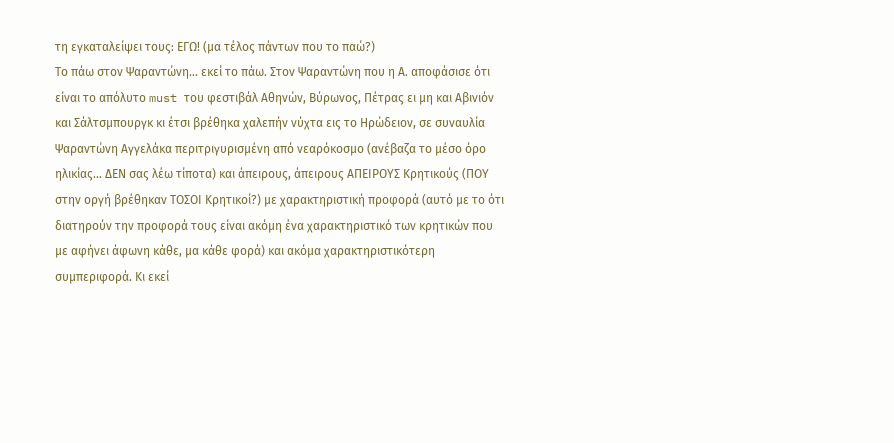τη εγκαταλείψει τους: ΕΓΩ! (μα τέλος πάντων που το παώ?)
Το πάω στον Ψαραντώνη... εκεί το πάω. Στον Ψαραντώνη που η Α. αποφάσισε ότι είναι το απόλυτο must του φεστιβάλ Αθηνών, Βύρωνος, Πέτρας ει μη και Αβινιόν και Σάλτσμπουργκ κι έτσι βρέθηκα χαλεπήν νύχτα εις το Ηρώδειον, σε συναυλία Ψαραντώνη Αγγελάκα περιτριγυρισμένη από νεαρόκοσμο (ανέβαζα το μέσο όρο ηλικίας... ΔΕΝ σας λέω τίποτα) και άπειρους, άπειρους ΑΠΕΙΡΟΥΣ Κρητικούς (ΠΟΥ στην οργή βρέθηκαν ΤΟΣΟΙ Κρητικοί?) με χαρακτηριστική προφορά (αυτό με το ότι διατηρούν την προφορά τους είναι ακόμη ένα χαρακτηριστικό των κρητικών που με αφήνει άφωνη κάθε, μα κάθε φορά) και ακόμα χαρακτηριστικότερη συμπεριφορά. Κι εκεί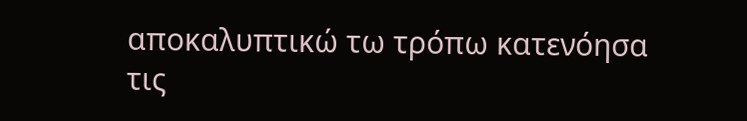αποκαλυπτικώ τω τρόπω κατενόησα τις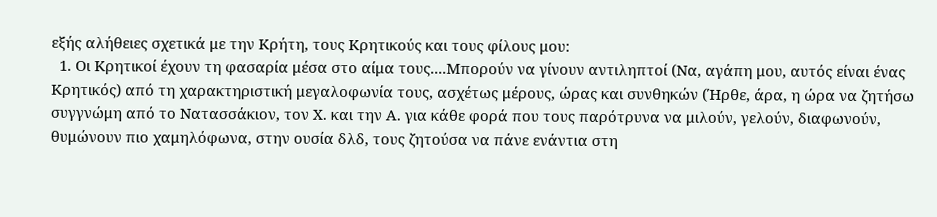εξής αλήθειες σχετικά με την Κρήτη, τους Κρητικούς και τους φίλους μου:
  1. Οι Κρητικοί έχουν τη φασαρία μέσα στο αίμα τους....Μπορούν να γίνουν αντιληπτοί (Να, αγάπη μου, αυτός είναι ένας Κρητικός) από τη χαρακτηριστική μεγαλοφωνία τους, ασχέτως μέρους, ώρας και συνθηκών (Ήρθε, άρα, η ώρα να ζητήσω συγγνώμη από το Νατασσάκιον, τον Χ. και την Α. για κάθε φορά που τους παρότρυνα να μιλούν, γελούν, διαφωνούν, θυμώνουν πιο χαμηλόφωνα, στην ουσία δλδ, τους ζητούσα να πάνε ενάντια στη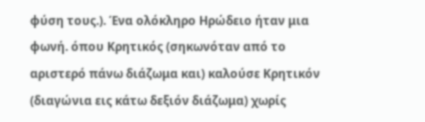φύση τους.). Ένα ολόκληρο Ηρώδειο ήταν μια φωνή. όπου Κρητικός (σηκωνόταν από το αριστερό πάνω διάζωμα και) καλούσε Κρητικόν (διαγώνια εις κάτω δεξιόν διάζωμα) χωρίς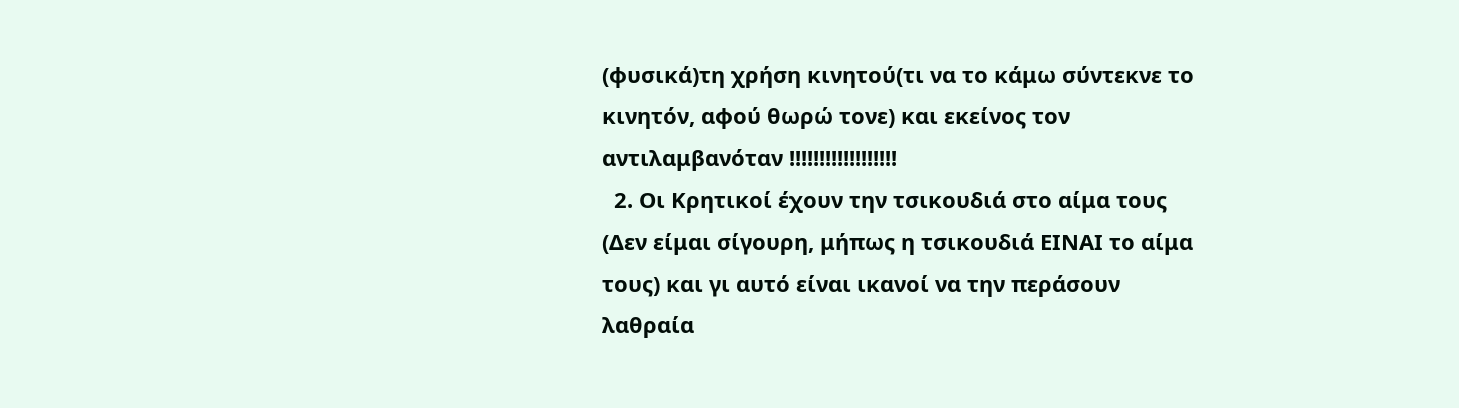(φυσικά)τη χρήση κινητού(τι να το κάμω σύντεκνε το κινητόν, αφού θωρώ τονε) και εκείνος τον αντιλαμβανόταν !!!!!!!!!!!!!!!!!!
  2. Οι Κρητικοί έχουν την τσικουδιά στο αίμα τους (Δεν είμαι σίγουρη, μήπως η τσικουδιά ΕΙΝΑΙ το αίμα τους) και γι αυτό είναι ικανοί να την περάσουν λαθραία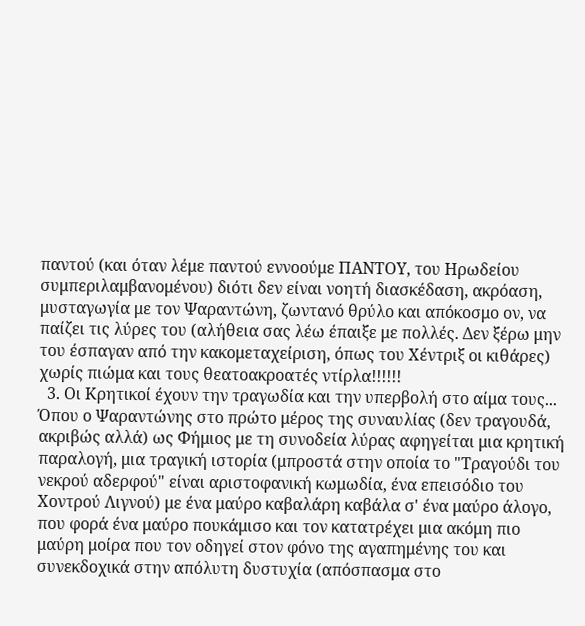παντού (και όταν λέμε παντού εννοούμε ΠΑΝΤΟΥ, του Ηρωδείου συμπεριλαμβανομένου) διότι δεν είναι νοητή διασκέδαση, ακρόαση, μυσταγωγία με τον Ψαραντώνη, ζωντανό θρύλο και απόκοσμο ον, να παίζει τις λύρες του (αλήθεια σας λέω έπαιξε με πολλές. Δεν ξέρω μην του έσπαγαν από την κακομεταχείριση, όπως του Χέντριξ οι κιθάρες) χωρίς πιώμα και τους θεατοακροατές ντίρλα!!!!!!
  3. Οι Κρητικοί έχουν την τραγωδία και την υπερβολή στο αίμα τους... Όπου ο Ψαραντώνης στο πρώτο μέρος της συναυλίας (δεν τραγουδά, ακριβώς αλλά) ως Φήμιος με τη συνοδεία λύρας αφηγείται μια κρητική παραλογή, μια τραγική ιστορία (μπροστά στην οποία το "Τραγούδι του νεκρού αδερφού" είναι αριστοφανική κωμωδία, ένα επεισόδιο του Χοντρού Λιγνού) με ένα μαύρο καβαλάρη καβάλα σ' ένα μαύρο άλογο, που φορά ένα μαύρο πουκάμισο και τον κατατρέχει μια ακόμη πιο μαύρη μοίρα που τον οδηγεί στον φόνο της αγαπημένης του και συνεκδοχικά στην απόλυτη δυστυχία (απόσπασμα στο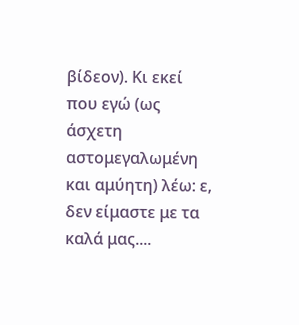βίδεον). Κι εκεί που εγώ (ως άσχετη αστομεγαλωμένη και αμύητη) λέω: ε, δεν είμαστε με τα καλά μας....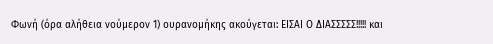Φωνή (όρα αλήθεια νούμερον 1) ουρανομήκης ακούγεται: ΕΙΣΑΙ Ο ΔΙΑΣΣΣΣΣ!!!!! και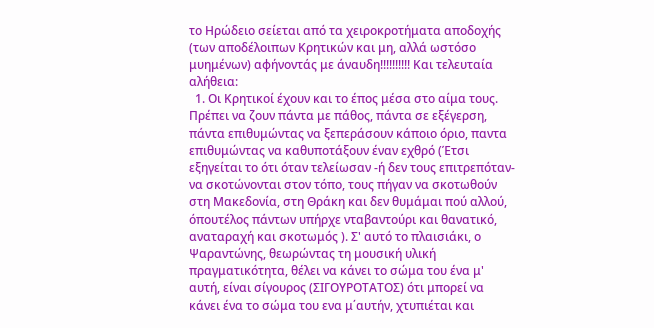το Ηρώδειο σείεται από τα χειροκροτήματα αποδοχής (των αποδέλοιπων Κρητικών και μη, αλλά ωστόσο μυημένων) αφήνοντάς με άναυδη!!!!!!!!!! Και τελευταία αλήθεια:
  1. Οι Κρητικοί έχουν και το έπος μέσα στο αίμα τους. Πρέπει να ζουν πάντα με πάθος, πάντα σε εξέγερση, πάντα επιθυμώντας να ξεπεράσουν κάποιο όριο, παντα επιθυμώντας να καθυποτάξουν έναν εχθρό (Έτσι εξηγείται το ότι όταν τελείωσαν -ή δεν τους επιτρεπόταν- να σκοτώνονται στον τόπο, τους πήγαν να σκοτωθούν στη Μακεδονία, στη Θράκη και δεν θυμάμαι πού αλλού, όπουτέλος πάντων υπήρχε νταβαντούρι και θανατικό, αναταραχή και σκοτωμός ). Σ' αυτό το πλαισιάκι, ο Ψαραντώνης, θεωρώντας τη μουσική υλική πραγματικότητα, θέλει να κάνει το σώμα του ένα μ' αυτή, είναι σίγουρος (ΣΙΓΟΥΡΟΤΑΤΟΣ) ότι μπορεί να κάνει ένα το σώμα του ενα μ΄αυτήν, χτυπιέται και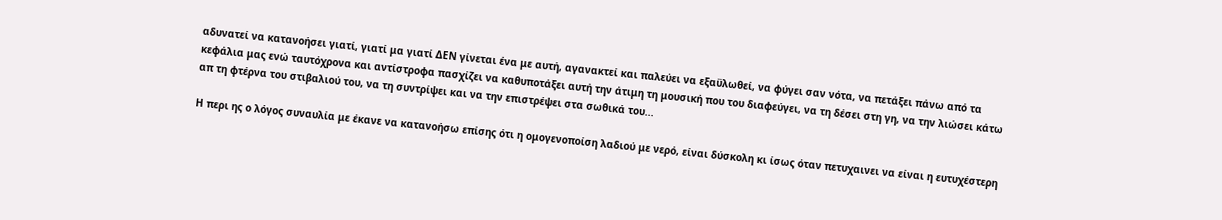αδυνατεί να κατανοήσει γιατί, γιατί μα γιατί ΔΕΝ γίνεται ένα με αυτή, αγανακτεί και παλεύει να εξαϋλωθεί, να φύγει σαν νότα, να πετάξει πάνω από τα κεφάλια μας ενώ ταυτόχρονα και αντίστροφα πασχίζει να καθυποτάξει αυτή την άτιμη τη μουσική που του διαφεύγει, να τη δέσει στη γη, να την λιώσει κάτω απ τη φτέρνα του στιβαλιού του, να τη συντρίψει και να την επιστρέψει στα σωθικά του...

Η περι ης ο λόγος συναυλία με έκανε να κατανοήσω επίσης ότι η ομογενοποίση λαδιού με νερό, είναι δύσκολη κι ίσως όταν πετυχαινει να είναι η ευτυχέστερη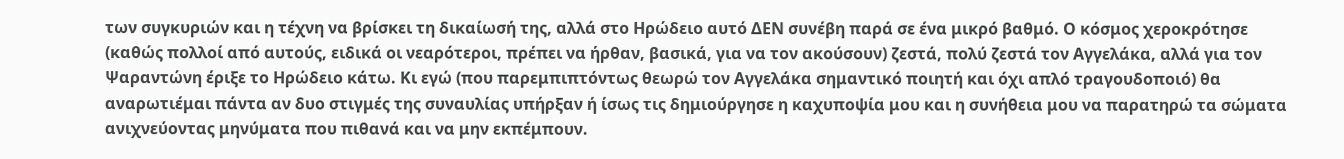των συγκυριών και η τέχνη να βρίσκει τη δικαίωσή της, αλλά στο Ηρώδειο αυτό ΔΕΝ συνέβη παρά σε ένα μικρό βαθμό. Ο κόσμος χεροκρότησε (καθώς πολλοί από αυτούς, ειδικά οι νεαρότεροι, πρέπει να ήρθαν, βασικά, για να τον ακούσουν) ζεστά, πολύ ζεστά τον Αγγελάκα, αλλά για τον Ψαραντώνη έριξε το Ηρώδειο κάτω. Κι εγώ (που παρεμπιπτόντως θεωρώ τον Αγγελάκα σημαντικό ποιητή και όχι απλό τραγουδοποιό) θα αναρωτιέμαι πάντα αν δυο στιγμές της συναυλίας υπήρξαν ή ίσως τις δημιούργησε η καχυποψία μου και η συνήθεια μου να παρατηρώ τα σώματα ανιχνεύοντας μηνύματα που πιθανά και να μην εκπέμπουν.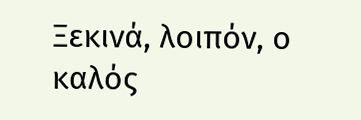Ξεκινά, λοιπόν, ο καλός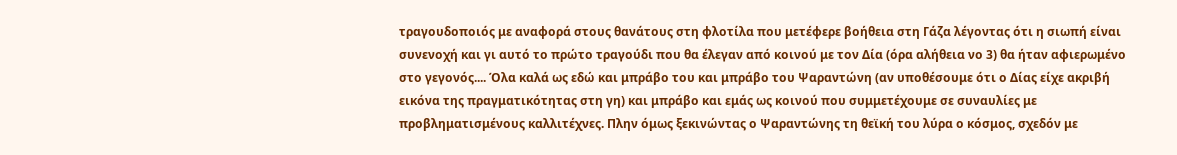τραγουδοποιός με αναφορά στους θανάτους στη φλοτίλα που μετέφερε βοήθεια στη Γάζα λέγοντας ότι η σιωπή είναι συνενοχή και γι αυτό το πρώτο τραγούδι που θα έλεγαν από κοινού με τον Δία (όρα αλήθεια νο 3) θα ήταν αφιερωμένο στο γεγονός.... Όλα καλά ως εδώ και μπράβο του και μπράβο του Ψαραντώνη (αν υποθέσουμε ότι ο Δίας είχε ακριβή εικόνα της πραγματικότητας στη γη) και μπράβο και εμάς ως κοινού που συμμετέχουμε σε συναυλίες με προβληματισμένους καλλιτέχνες. Πλην όμως ξεκινώντας ο Ψαραντώνης τη θεϊκή του λύρα ο κόσμος, σχεδόν με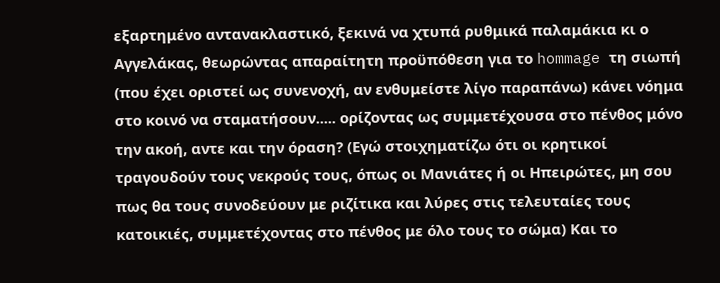εξαρτημένο αντανακλαστικό, ξεκινά να χτυπά ρυθμικά παλαμάκια κι ο Αγγελάκας, θεωρώντας απαραίτητη προϋπόθεση για το hommage τη σιωπή (που έχει οριστεί ως συνενοχή, αν ενθυμείστε λίγο παραπάνω) κάνει νόημα στο κοινό να σταματήσουν..... ορίζοντας ως συμμετέχουσα στο πένθος μόνο την ακοή, αντε και την όραση? (Εγώ στοιχηματίζω ότι οι κρητικοί τραγουδούν τους νεκρούς τους, όπως οι Μανιάτες ή οι Ηπειρώτες, μη σου πως θα τους συνοδεύουν με ριζίτικα και λύρες στις τελευταίες τους κατοικιές, συμμετέχοντας στο πένθος με όλο τους το σώμα) Και το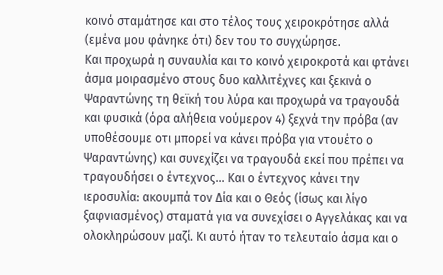κοινό σταμάτησε και στο τέλος τους χειροκρότησε αλλά (εμένα μου φάνηκε ότι) δεν του το συγχώρησε.
Και προχωρά η συναυλία και το κοινό χειροκροτά και φτάνει άσμα μοιρασμένο στους δυο καλλιτέχνες και ξεκινά ο Ψαραντώνης τη θεϊκή του λύρα και προχωρά να τραγουδά και φυσικά (όρα αλήθεια νούμερον 4) ξεχνά την πρόβα (αν υποθέσουμε οτι μπορεί να κάνει πρόβα για ντουέτο ο Ψαραντώνης) και συνεχίζει να τραγουδά εκεί που πρέπει να τραγουδήσει ο έντεχνος... Και ο έντεχνος κάνει την ιεροσυλία: ακουμπά τον Δία και ο Θεός (ίσως και λίγο ξαφνιασμένος) σταματά για να συνεχίσει ο Αγγελάκας και να ολοκληρώσουν μαζί. Κι αυτό ήταν το τελευταίο άσμα και ο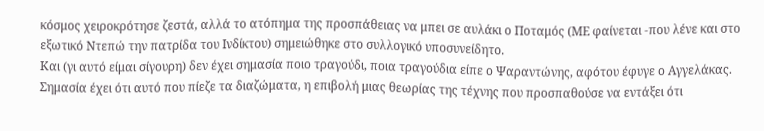κόσμος χειροκρότησε ζεστά, αλλά το ατόπημα της προσπάθειας να μπει σε αυλάκι ο Ποταμός (ΜΕ φαίνεται -που λένε και στο εξωτικό Ντεπώ την πατρίδα του Ινδίκτου) σημειώθηκε στο συλλογικό υποσυνείδητο.
Και (γι αυτό είμαι σίγουρη) δεν έχει σημασία ποιο τραγούδι, ποια τραγούδια είπε ο Ψαραντώνης, αφότου έφυγε ο Αγγελάκας. Σημασία έχει ότι αυτό που πίεζε τα διαζώματα, η επιβολή μιας θεωρίας της τέχνης που προσπαθούσε να εντάξει ότι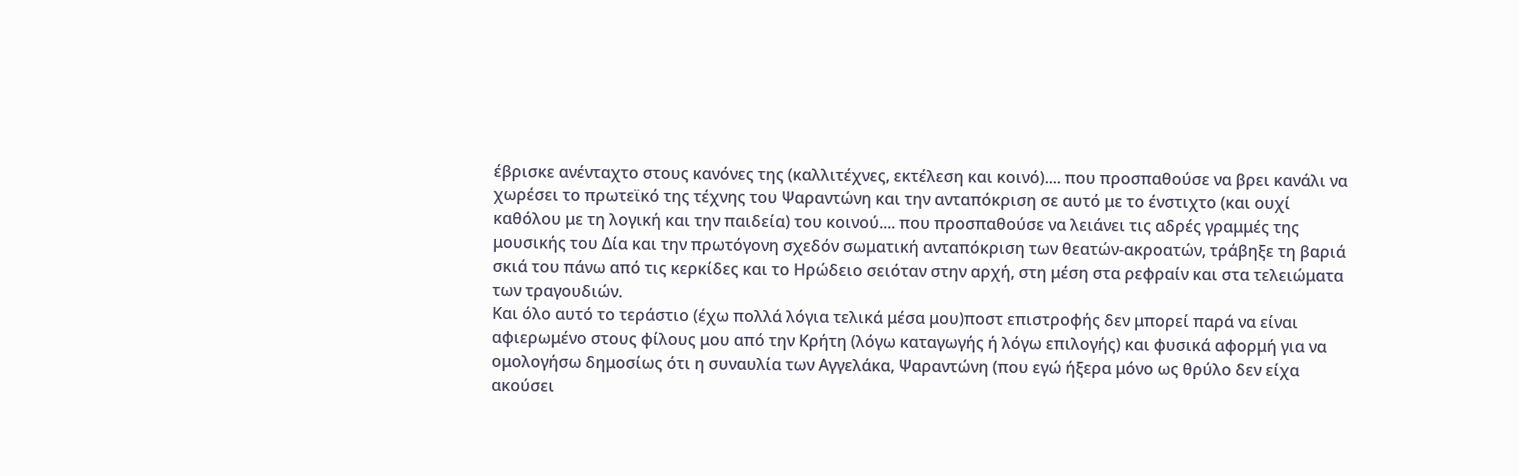έβρισκε ανένταχτο στους κανόνες της (καλλιτέχνες, εκτέλεση και κοινό).... που προσπαθούσε να βρει κανάλι να χωρέσει το πρωτεϊκό της τέχνης του Ψαραντώνη και την ανταπόκριση σε αυτό με το ένστιχτο (και ουχί καθόλου με τη λογική και την παιδεία) του κοινού.... που προσπαθούσε να λειάνει τις αδρές γραμμές της μουσικής του Δία και την πρωτόγονη σχεδόν σωματική ανταπόκριση των θεατών-ακροατών, τράβηξε τη βαριά σκιά του πάνω από τις κερκίδες και το Ηρώδειο σειόταν στην αρχή, στη μέση στα ρεφραίν και στα τελειώματα των τραγουδιών.
Και όλο αυτό το τεράστιο (έχω πολλά λόγια τελικά μέσα μου)ποστ επιστροφής δεν μπορεί παρά να είναι αφιερωμένο στους φίλους μου από την Κρήτη (λόγω καταγωγής ή λόγω επιλογής) και φυσικά αφορμή για να ομολογήσω δημοσίως ότι η συναυλία των Αγγελάκα, Ψαραντώνη (που εγώ ήξερα μόνο ως θρύλο δεν είχα ακούσει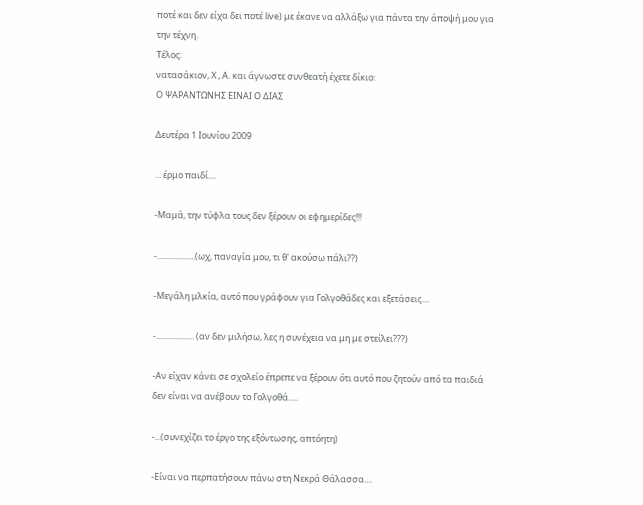ποτέ και δεν είχα δει ποτέ live) με έκανε να αλλάξω για πάντα την άποψή μου για την τέχνη.
Τέλος:
νατασάκιον, Χ , Α. και άγνωστε συνθεατή έχετε δίκιο:
Ο ΨΑΡΑΝΤΩΝΗΣ ΕΙΝΑΙ Ο ΔΙΑΣ

Δευτέρα 1 Ιουνίου 2009

... έρμο παιδί....

-Μαμά, την τύφλα τους δεν ξέρουν οι εφημερίδες!!!

-...................(ωχ, παναγία μου, τι θ' ακούσω πάλι??)

-Μεγάλη μλκία, αυτό που γράφουν για Γολγοθάδες και εξετάσεις....

-................... (αν δεν μιλήσω, λες η συνέχεια να μη με στείλει???)

-Αν είχαν κάνει σε σχολείο έπρεπε να ξέρουν ότι αυτό που ζητούν από τα παιδιά δεν είναι να ανέβουν το Γολγοθά.....

-...(συνεχίζει το έργο της εξόντωσης, απτόητη)

-Είναι να περπατήσουν πάνω στη Νεκρά Θάλασσα....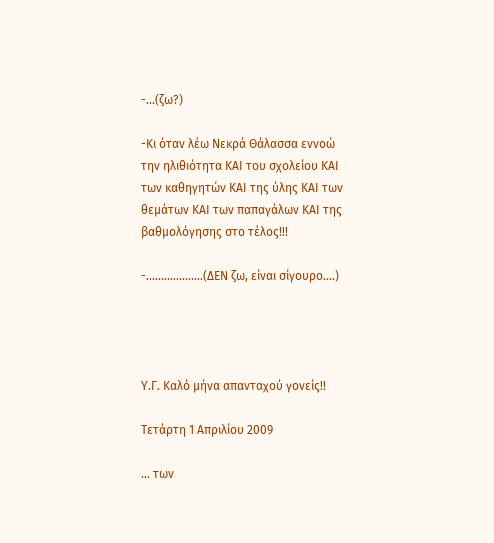-...(ζω?)

-Κι όταν λέω Νεκρά Θάλασσα εννοώ την ηλιθιότητα ΚΑΙ του σχολείου ΚΑΙ των καθηγητών ΚΑΙ της ύλης ΚΑΙ των θεμάτων ΚΑΙ των παπαγάλων ΚΑΙ της βαθμολόγησης στο τέλος!!!

-...................(ΔΕΝ ζω, είναι σίγουρο....)




Υ.Γ. Καλό μήνα απανταχού γονείς!!

Τετάρτη 1 Απριλίου 2009

... των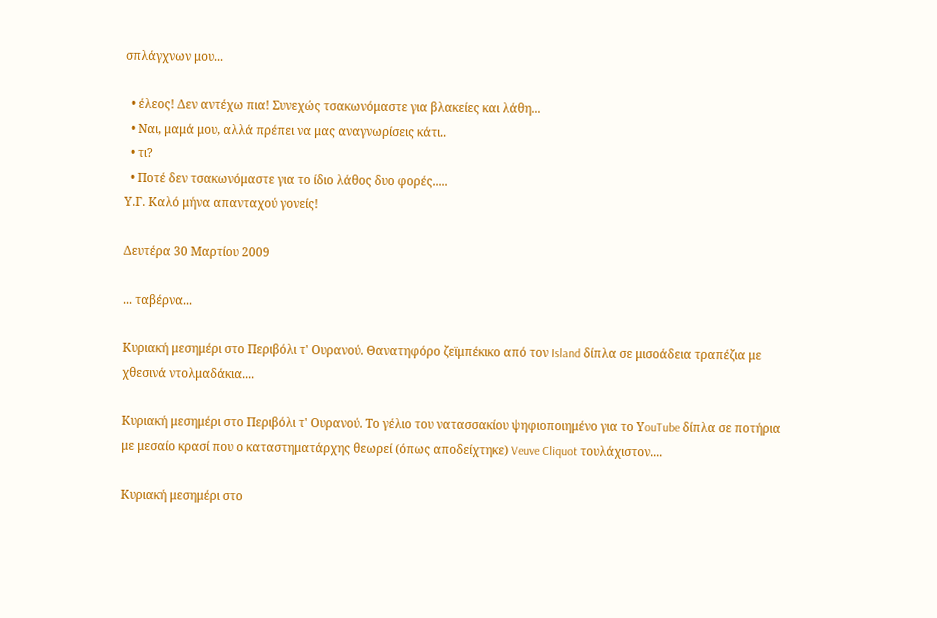σπλάγχνων μου...

  • έλεος! Δεν αντέχω πια! Συνεχώς τσακωνόμαστε για βλακείες και λάθη...
  • Ναι, μαμά μου, αλλά πρέπει να μας αναγνωρίσεις κάτι..
  • τι?
  • Ποτέ δεν τσακωνόμαστε για το ίδιο λάθος δυο φορές.....
Υ.Γ. Καλό μήνα απανταχού γονείς!

Δευτέρα 30 Μαρτίου 2009

... ταβέρνα...

Κυριακή μεσημέρι στο Περιβόλι τ' Ουρανού. Θανατηφόρο ζεϊμπέκικο από τον Island δίπλα σε μισοάδεια τραπέζια με χθεσινά ντολμαδάκια....

Κυριακή μεσημέρι στο Περιβόλι τ' Ουρανού. Το γέλιο του νατασσακίου ψηφιοποιημένο για το ΥouTube δίπλα σε ποτήρια με μεσαίο κρασί που ο καταστηματάρχης θεωρεί (όπως αποδείχτηκε) Veuve Cliquot τουλάχιστον....

Κυριακή μεσημέρι στο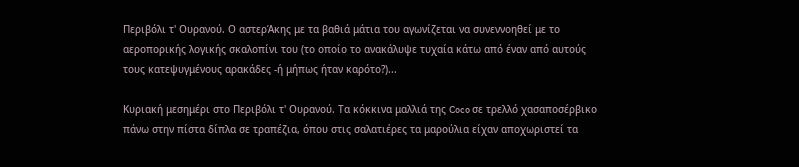Περιβόλι τ' Ουρανού. Ο αστερΆκης με τα βαθιά μάτια του αγωνίζεται να συνεννοηθεί με το αεροπορικής λογικής σκαλοπίνι του (το οποίο το ανακάλυψε τυχαία κάτω από έναν από αυτούς τους κατεψυγμένους αρακάδες -ή μήπως ήταν καρότο?)...

Κυριακή μεσημέρι στο Περιβόλι τ' Ουρανού. Τα κόκκινα μαλλιά της Coco σε τρελλό χασαποσέρβικο πάνω στην πίστα δίπλα σε τραπέζια, όπου στις σαλατιέρες τα μαρούλια είχαν αποχωριστεί τα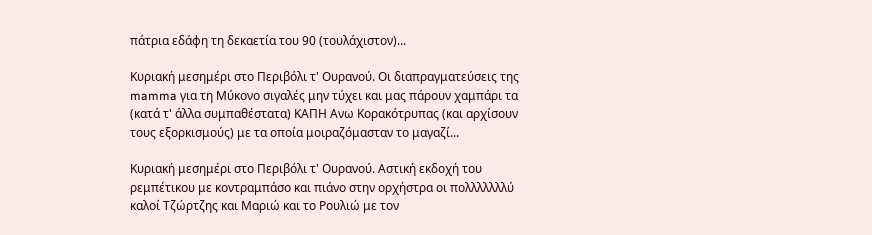πάτρια εδάφη τη δεκαετία του 90 (τουλάχιστον)...

Κυριακή μεσημέρι στο Περιβόλι τ' Ουρανού. Οι διαπραγματεύσεις της mamma για τη Μύκονο σιγαλές μην τύχει και μας πάρουν χαμπάρι τα (κατά τ' άλλα συμπαθέστατα) ΚΑΠΗ Ανω Κορακότρυπας (και αρχίσουν τους εξορκισμούς) με τα οποία μοιραζόμασταν το μαγαζί...

Κυριακή μεσημέρι στο Περιβόλι τ' Ουρανού. Αστική εκδοχή του ρεμπέτικου με κοντραμπάσο και πιάνο στην ορχήστρα οι πολλλλλλλύ καλοί Τζώρτζης και Μαριώ και το Ρουλιώ με τον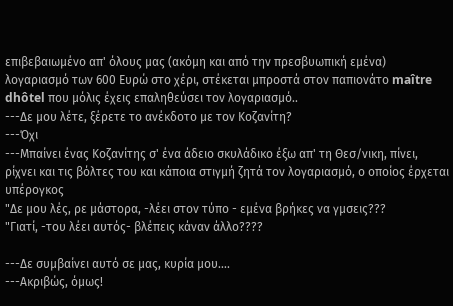επιβεβαιωμένο απ' όλους μας (ακόμη και από την πρεσβυωπική εμένα) λογαριασμό των 600 Ευρώ στο χέρι, στέκεται μπροστά στον παπιονάτο maître dhôtel που μόλις έχεις επαληθεύσει τον λογαριασμό..
---Δε μου λέτε, ξέρετε το ανέκδοτο με τον Κοζανίτη?
---Όχι
---Μπαίνει ένας Κοζανίτης σ' ένα άδειο σκυλάδικο έξω απ' τη Θεσ/νικη, πίνει, ρίχνει και τις βόλτες του και κάποια στιγμή ζητά τον λογαριασμό, ο οποίος έρχεται υπέρογκος
"Δε μου λές, ρε μάστορα, -λέει στον τύπο - εμένα βρήκες να γμσεις???
"Γιατί, -του λέει αυτός- βλέπεις κάναν άλλο????

---Δε συμβαίνει αυτό σε μας, κυρία μου....
---Ακριβώς, όμως!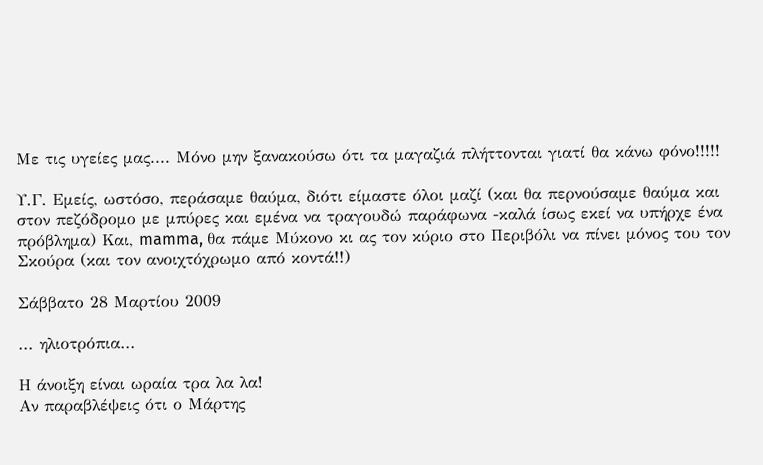Με τις υγείες μας.... Μόνο μην ξανακούσω ότι τα μαγαζιά πλήττονται γιατί θα κάνω φόνο!!!!!

Υ.Γ. Εμείς, ωστόσο, περάσαμε θαύμα, διότι είμαστε όλοι μαζί (και θα περνούσαμε θαύμα και στον πεζόδρομο με μπύρες και εμένα να τραγουδώ παράφωνα -καλά ίσως εκεί να υπήρχε ένα πρόβλημα) Και, mamma, θα πάμε Μύκονο κι ας τον κύριο στο Περιβόλι να πίνει μόνος του τον Σκούρα (και τον ανοιχτόχρωμο από κοντά!!)

Σάββατο 28 Μαρτίου 2009

... ηλιοτρόπια...

Η άνοιξη είναι ωραία τρα λα λα!
Αν παραβλέψεις ότι ο Μάρτης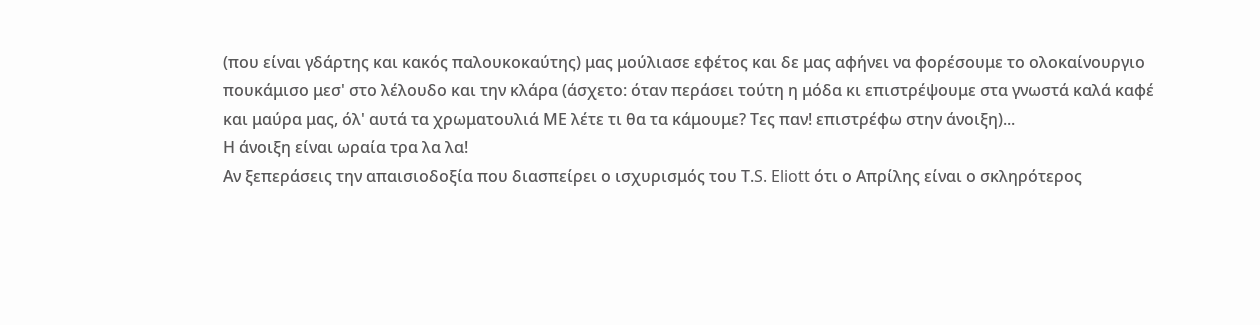(που είναι γδάρτης και κακός παλουκοκαύτης) μας μούλιασε εφέτος και δε μας αφήνει να φορέσουμε το ολοκαίνουργιο πουκάμισο μεσ' στο λέλουδο και την κλάρα (άσχετο: όταν περάσει τούτη η μόδα κι επιστρέψουμε στα γνωστά καλά καφέ και μαύρα μας, όλ' αυτά τα χρωματουλιά ΜΕ λέτε τι θα τα κάμουμε? Τες παν! επιστρέφω στην άνοιξη)...
Η άνοιξη είναι ωραία τρα λα λα!
Αν ξεπεράσεις την απαισιοδοξία που διασπείρει ο ισχυρισμός του Τ.S. Eliott ότι ο Απρίλης είναι ο σκληρότερος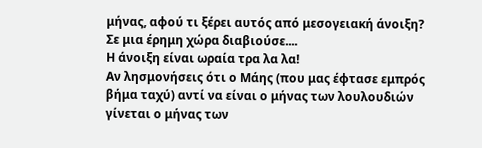μήνας, αφού τι ξέρει αυτός από μεσογειακή άνοιξη? Σε μια έρημη χώρα διαβιούσε....
Η άνοιξη είναι ωραία τρα λα λα!
Αν λησμονήσεις ότι ο Μάης (που μας έφτασε εμπρός βήμα ταχύ) αντί να είναι ο μήνας των λουλουδιών γίνεται ο μήνας των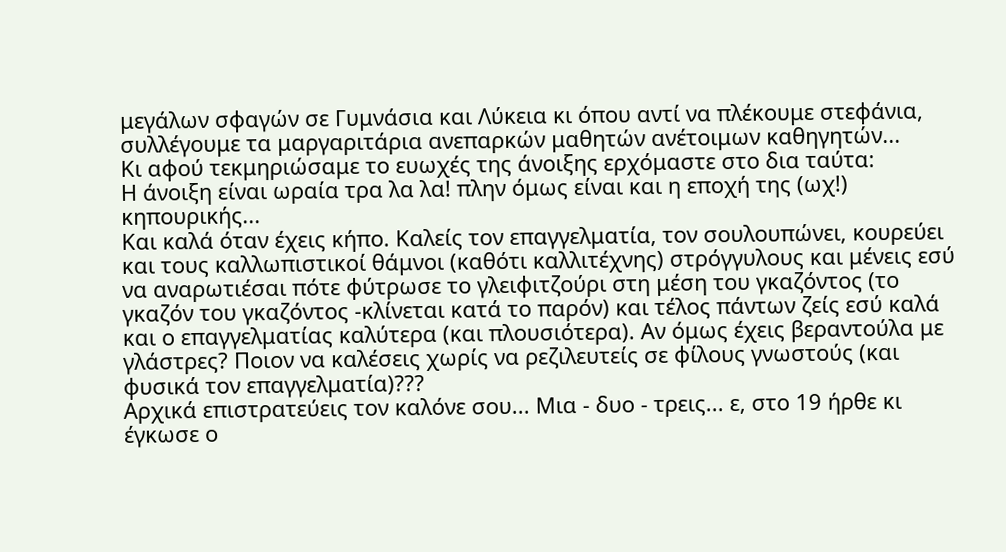μεγάλων σφαγών σε Γυμνάσια και Λύκεια κι όπου αντί να πλέκουμε στεφάνια, συλλέγουμε τα μαργαριτάρια ανεπαρκών μαθητών ανέτοιμων καθηγητών...
Κι αφού τεκμηριώσαμε το ευωχές της άνοιξης ερχόμαστε στο δια ταύτα:
Η άνοιξη είναι ωραία τρα λα λα! πλην όμως είναι και η εποχή της (ωχ!) κηπουρικής...
Και καλά όταν έχεις κήπο. Καλείς τον επαγγελματία, τον σουλουπώνει, κουρεύει και τους καλλωπιστικοί θάμνοι (καθότι καλλιτέχνης) στρόγγυλους και μένεις εσύ να αναρωτιέσαι πότε φύτρωσε το γλειφιτζούρι στη μέση του γκαζόντος (το γκαζόν του γκαζόντος -κλίνεται κατά το παρόν) και τέλος πάντων ζείς εσύ καλά και ο επαγγελματίας καλύτερα (και πλουσιότερα). Αν όμως έχεις βεραντούλα με γλάστρες? Ποιον να καλέσεις χωρίς να ρεζιλευτείς σε φίλους γνωστούς (και φυσικά τον επαγγελματία)???
Αρχικά επιστρατεύεις τον καλόνε σου... Μια - δυο - τρεις... ε, στο 19 ήρθε κι έγκωσε ο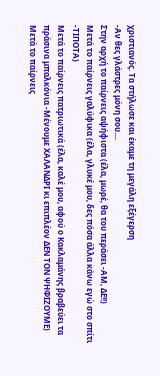χριστιανός. Τα στήλωσε και έκαμε τη μεγάλη εξέγερση
-Αν θες γλάστρες μόνη σου....
Στην αρχή το παίρνεις αψήφιστα (έλα, μωρέ, θα του περάσει -ΑΜ, ΔΕ!!)
Μετά το παίρνεις γαλύφικα (έλα, γλυκέ μου, δες πόσα άλλα κάνω εγώ στο σπίτι -ΤΙΠΟΤΑ)
Μετά το παίρνεις πατριωτικά (έλα, καλέ μου, αφού ο Κακλαμάνης βραβεύει τα πράσινα μπαλκόνια -Μένουμε ΧΑΛΑΝΔΡΙ κι επιπλέον ΔΕΝ ΤΟΝ ΨΗΦΙΖΟΥΜΕ)
Μετά το παίρνεις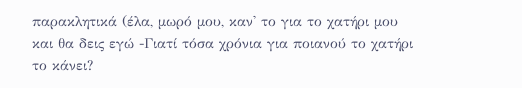παρακλητικά (έλα, μωρό μου, καν' το για το χατήρι μου και θα δεις εγώ -Γιατί τόσα χρόνια για ποιανού το χατήρι το κάνει?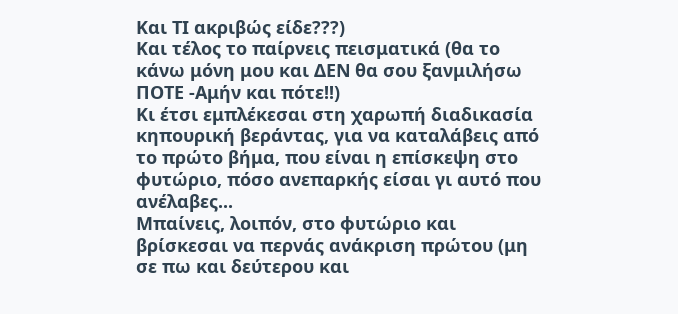Και ΤΙ ακριβώς είδε???)
Και τέλος το παίρνεις πεισματικά (θα το κάνω μόνη μου και ΔΕΝ θα σου ξανμιλήσω ΠΟΤΕ -Αμήν και πότε!!)
Κι έτσι εμπλέκεσαι στη χαρωπή διαδικασία κηπουρική βεράντας, για να καταλάβεις από το πρώτο βήμα, που είναι η επίσκεψη στο φυτώριο, πόσο ανεπαρκής είσαι γι αυτό που ανέλαβες...
Μπαίνεις, λοιπόν, στο φυτώριο και βρίσκεσαι να περνάς ανάκριση πρώτου (μη σε πω και δεύτερου και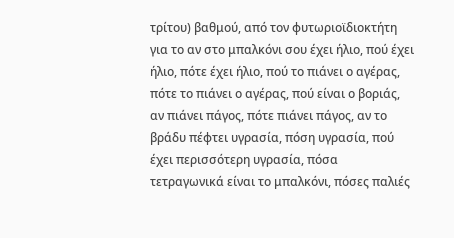τρίτου) βαθμού, από τον φυτωριοϊδιοκτήτη για το αν στο μπαλκόνι σου έχει ήλιο, πού έχει ήλιο, πότε έχει ήλιο, πού το πιάνει ο αγέρας, πότε το πιάνει ο αγέρας, πού είναι ο βοριάς, αν πιάνει πάγος, πότε πιάνει πάγος, αν το βράδυ πέφτει υγρασία, πόση υγρασία, πού έχει περισσότερη υγρασία, πόσα τετραγωνικά είναι το μπαλκόνι, πόσες παλιές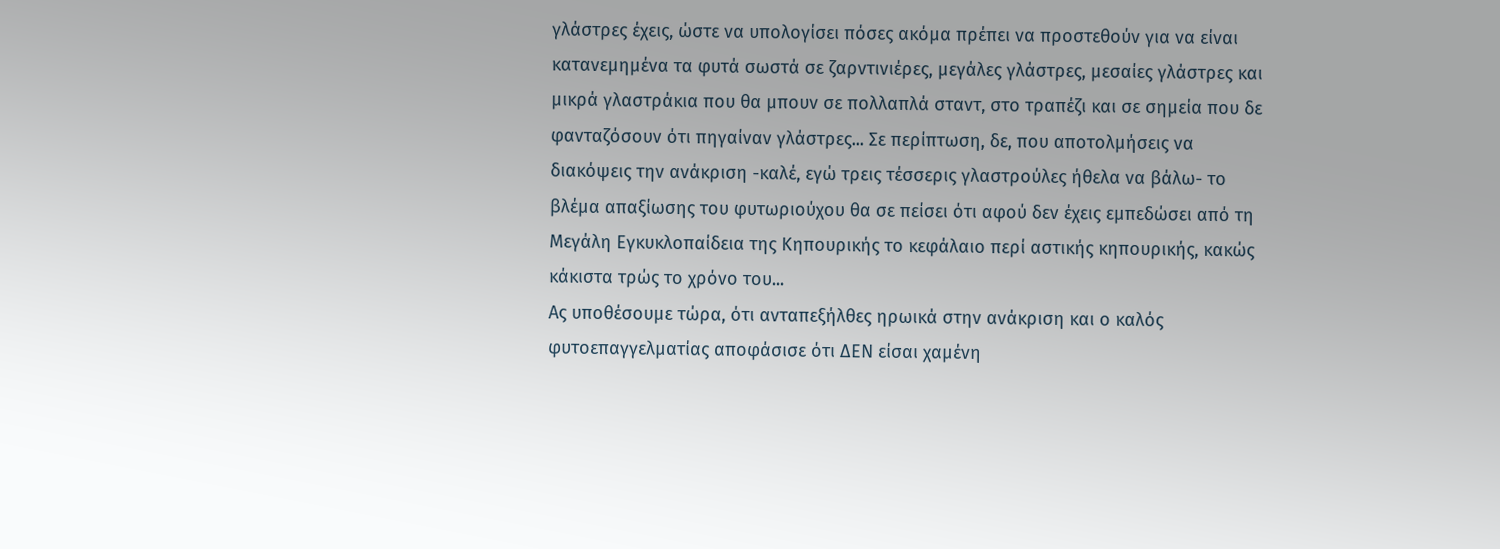γλάστρες έχεις, ώστε να υπολογίσει πόσες ακόμα πρέπει να προστεθούν για να είναι κατανεμημένα τα φυτά σωστά σε ζαρντινιέρες, μεγάλες γλάστρες, μεσαίες γλάστρες και μικρά γλαστράκια που θα μπουν σε πολλαπλά σταντ, στο τραπέζι και σε σημεία που δε φανταζόσουν ότι πηγαίναν γλάστρες... Σε περίπτωση, δε, που αποτολμήσεις να διακόψεις την ανάκριση -καλέ, εγώ τρεις τέσσερις γλαστρούλες ήθελα να βάλω- το βλέμα απαξίωσης του φυτωριούχου θα σε πείσει ότι αφού δεν έχεις εμπεδώσει από τη Μεγάλη Εγκυκλοπαίδεια της Κηπουρικής το κεφάλαιο περί αστικής κηπουρικής, κακώς κάκιστα τρώς το χρόνο του...
Ας υποθέσουμε τώρα, ότι ανταπεξήλθες ηρωικά στην ανάκριση και ο καλός φυτοεπαγγελματίας αποφάσισε ότι ΔΕΝ είσαι χαμένη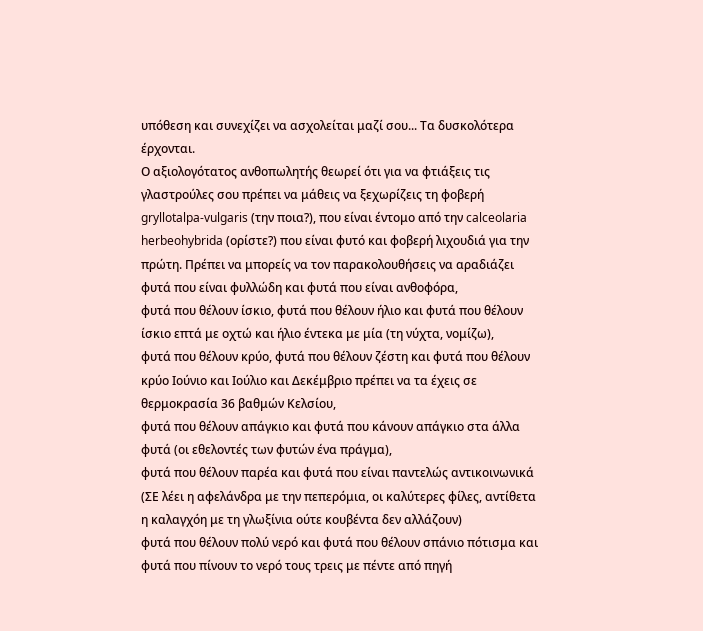υπόθεση και συνεχίζει να ασχολείται μαζί σου... Τα δυσκολότερα έρχονται.
Ο αξιολογότατος ανθοπωλητής θεωρεί ότι για να φτιάξεις τις γλαστρούλες σου πρέπει να μάθεις να ξεχωρίζεις τη φοβερή gryllotalpa-vulgaris (την ποια?), που είναι έντομο από την calceolaria herbeohybrida (ορίστε?) που είναι φυτό και φοβερή λιχουδιά για την πρώτη. Πρέπει να μπορείς να τον παρακολουθήσεις να αραδιάζει
φυτά που είναι φυλλώδη και φυτά που είναι ανθοφόρα,
φυτά που θέλουν ίσκιο, φυτά που θέλουν ήλιο και φυτά που θέλουν ίσκιο επτά με οχτώ και ήλιο έντεκα με μία (τη νύχτα, νομίζω),
φυτά που θέλουν κρύο, φυτά που θέλουν ζέστη και φυτά που θέλουν κρύο Ιούνιο και Ιούλιο και Δεκέμβριο πρέπει να τα έχεις σε θερμοκρασία 36 βαθμών Κελσίου,
φυτά που θέλουν απάγκιο και φυτά που κάνουν απάγκιο στα άλλα φυτά (οι εθελοντές των φυτών ένα πράγμα),
φυτά που θέλουν παρέα και φυτά που είναι παντελώς αντικοινωνικά (ΣΕ λέει η αφελάνδρα με την πεπερόμια, οι καλύτερες φίλες, αντίθετα η καλαγχόη με τη γλωξίνια ούτε κουβέντα δεν αλλάζουν)
φυτά που θέλουν πολύ νερό και φυτά που θέλουν σπάνιο πότισμα και φυτά που πίνουν το νερό τους τρεις με πέντε από πηγή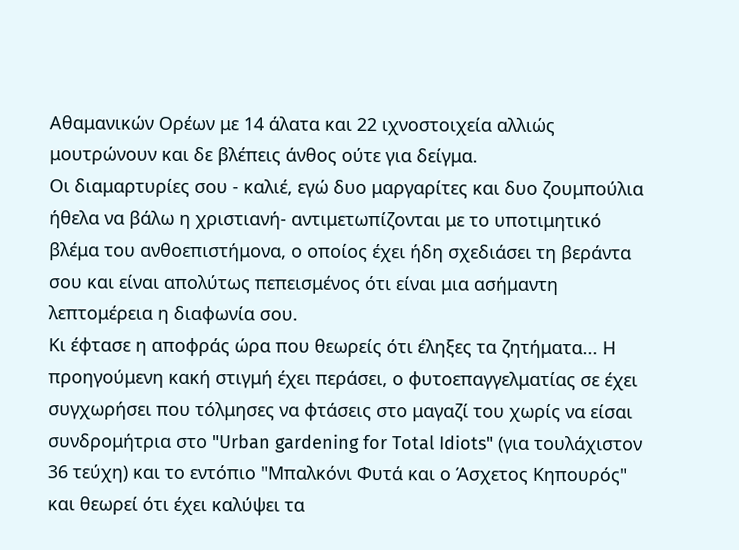Αθαμανικών Ορέων με 14 άλατα και 22 ιχνοστοιχεία αλλιώς μουτρώνουν και δε βλέπεις άνθος ούτε για δείγμα.
Οι διαμαρτυρίες σου - καλιέ, εγώ δυο μαργαρίτες και δυο ζουμπούλια ήθελα να βάλω η χριστιανή- αντιμετωπίζονται με το υποτιμητικό βλέμα του ανθοεπιστήμονα, ο οποίος έχει ήδη σχεδιάσει τη βεράντα σου και είναι απολύτως πεπεισμένος ότι είναι μια ασήμαντη λεπτομέρεια η διαφωνία σου.
Κι έφτασε η αποφράς ώρα που θεωρείς ότι έληξες τα ζητήματα... Η προηγούμενη κακή στιγμή έχει περάσει, ο φυτοεπαγγελματίας σε έχει συγχωρήσει που τόλμησες να φτάσεις στο μαγαζί του χωρίς να είσαι συνδρομήτρια στο "Urban gardening for Total Idiots" (για τουλάχιστον 36 τεύχη) και το εντόπιο "Μπαλκόνι Φυτά και ο Άσχετος Κηπουρός" και θεωρεί ότι έχει καλύψει τα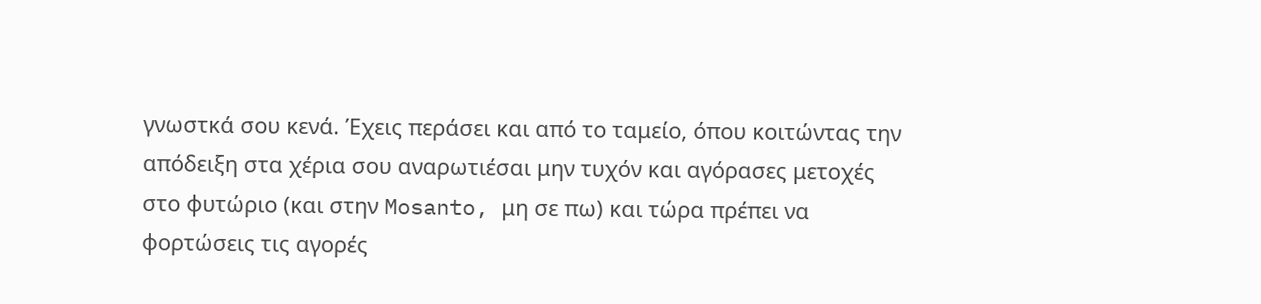γνωστκά σου κενά. Έχεις περάσει και από το ταμείο, όπου κοιτώντας την απόδειξη στα χέρια σου αναρωτιέσαι μην τυχόν και αγόρασες μετοχές στο φυτώριο (και στην Mosanto, μη σε πω) και τώρα πρέπει να φορτώσεις τις αγορές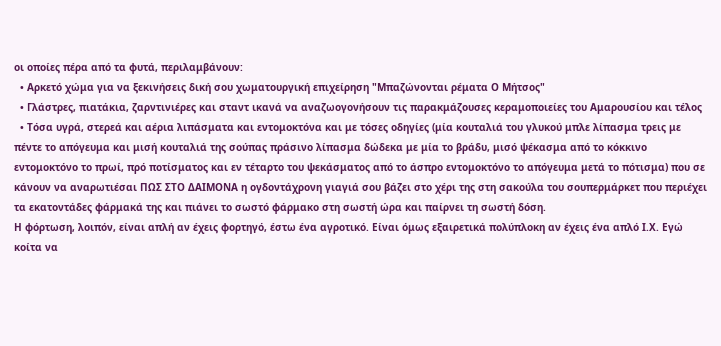οι οποίες πέρα από τα φυτά, περιλαμβάνουν:
  • Αρκετό χώμα για να ξεκινήσεις δική σου χωματουργική επιχείρηση "Μπαζώνονται ρέματα Ο Μήτσος"
  • Γλάστρες, πιατάκια, ζαρντινιέρες και σταντ ικανά να αναζωογονήσουν τις παρακμάζουσες κεραμοποιείες του Αμαρουσίου και τέλος
  • Τόσα υγρά, στερεά και αέρια λιπάσματα και εντομοκτόνα και με τόσες οδηγίες (μία κουταλιά του γλυκού μπλε λίπασμα τρεις με πέντε το απόγευμα και μισή κουταλιά της σούπας πράσινο λίπασμα δώδεκα με μία το βράδυ, μισό ψέκασμα από το κόκκινο εντομοκτόνο το πρωί, πρό ποτίσματος και εν τέταρτο του ψεκάσματος από το άσπρο εντομοκτόνο το απόγευμα μετά το πότισμα) που σε κάνουν να αναρωτιέσαι ΠΩΣ ΣΤΟ ΔΑΙΜΟΝΑ η ογδοντάχρονη γιαγιά σου βάζει στο χέρι της στη σακούλα του σουπερμάρκετ που περιέχει τα εκατοντάδες φάρμακά της και πιάνει το σωστό φάρμακο στη σωστή ώρα και παίρνει τη σωστή δόση.
Η φόρτωση, λοιπόν, είναι απλή αν έχεις φορτηγό, έστω ένα αγροτικό. Είναι όμως εξαιρετικά πολύπλοκη αν έχεις ένα απλό Ι.Χ. Εγώ κοίτα να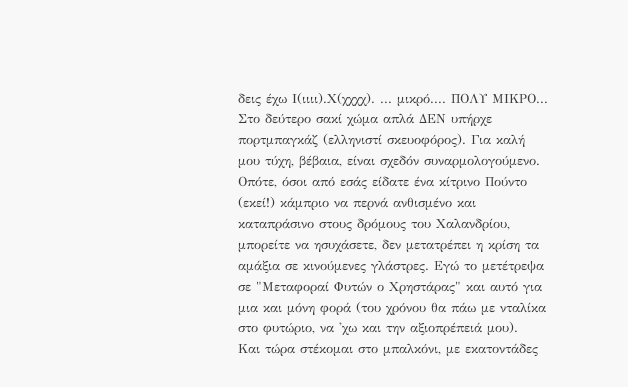δεις έχω Ι(ιιιι).Χ(χχχχ). ... μικρό.... ΠΟΛΥ ΜΙΚΡΟ... Στο δεύτερο σακί χώμα απλά ΔΕΝ υπήρχε πορτμπαγκάζ (ελληνιστί σκευοφόρος). Για καλή μου τύχη, βέβαια, είναι σχεδόν συναρμολογούμενο. Οπότε, όσοι από εσάς είδατε ένα κίτρινο Πούντο (εκεί!) κάμπριο να περνά ανθισμένο και καταπράσινο στους δρόμους του Χαλανδρίου, μπορείτε να ησυχάσετε, δεν μετατρέπει η κρίση τα αμάξια σε κινούμενες γλάστρες. Εγώ το μετέτρεψα σε "Μεταφοραί Φυτών ο Χρηστάρας" και αυτό για μια και μόνη φορά (του χρόνου θα πάω με νταλίκα στο φυτώριο, να 'χω και την αξιοπρέπειά μου).
Και τώρα στέκομαι στο μπαλκόνι, με εκατοντάδες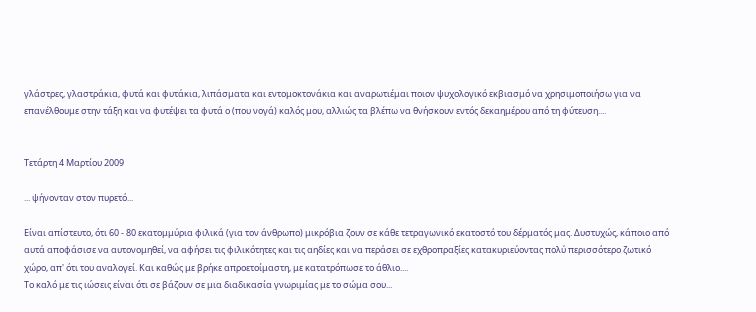γλάστρες, γλαστράκια, φυτά και φυτάκια, λιπάσματα και εντομοκτονάκια και αναρωτιέμαι ποιον ψυχολογικό εκβιασμό να χρησιμοποιήσω για να επανέλθουμε στην τάξη και να φυτέψει τα φυτά ο (που νογά) καλός μου, αλλιώς τα βλέπω να θνήσκουν εντός δεκαημέρου από τη φύτευση....


Τετάρτη 4 Μαρτίου 2009

... ψήνονταν στον πυρετό...

Είναι απίστευτο, ότι 60 - 80 εκατομμύρια φιλικά (για τον άνθρωπο) μικρόβια ζουν σε κάθε τετραγωνικό εκατοστό του δέρματός μας. Δυστυχώς, κάποιο από αυτά αποφάσισε να αυτονομηθεί, να αφήσει τις φιλικότητες και τις αηδίες και να περάσει σε εχθροπραξίες κατακυριεύοντας πολύ περισσότερο ζωτικό χώρο, απ' ότι του αναλογεί. Και καθώς με βρήκε απροετοίμαστη, με κατατρόπωσε το άθλιο....
Το καλό με τις ιώσεις είναι ότι σε βάζουν σε μια διαδικασία γνωριμίας με το σώμα σου...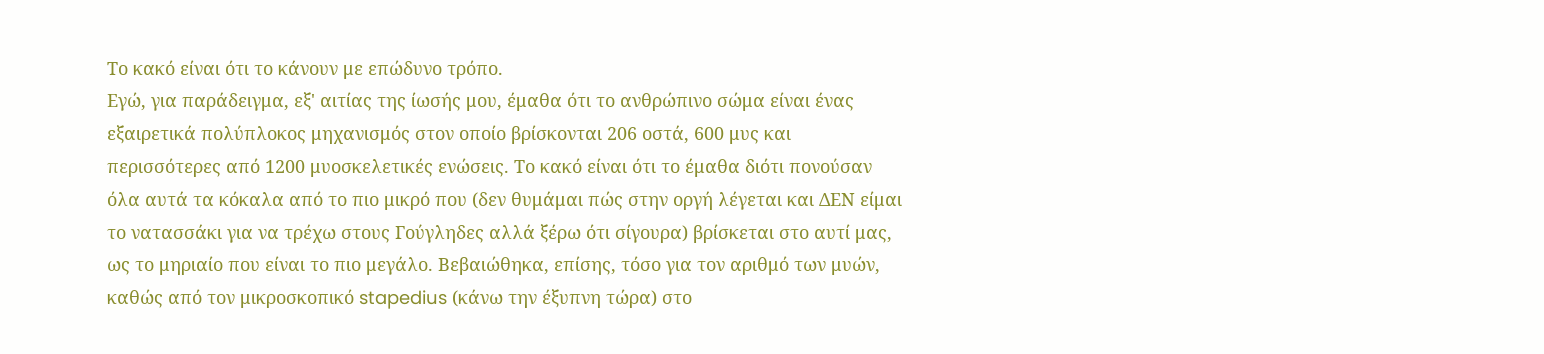Το κακό είναι ότι το κάνουν με επώδυνο τρόπο.
Εγώ, για παράδειγμα, εξ' αιτίας της ίωσής μου, έμαθα ότι το ανθρώπινο σώμα είναι ένας εξαιρετικά πολύπλοκος μηχανισμός στον οποίο βρίσκονται 206 οστά, 600 μυς και περισσότερες από 1200 μυοσκελετικές ενώσεις. Το κακό είναι ότι το έμαθα διότι πονούσαν όλα αυτά τα κόκαλα από το πιο μικρό που (δεν θυμάμαι πώς στην οργή λέγεται και ΔΕΝ είμαι το νατασσάκι για να τρέχω στους Γούγληδες αλλά ξέρω ότι σίγουρα) βρίσκεται στο αυτί μας, ως το μηριαίο που είναι το πιο μεγάλο. Βεβαιώθηκα, επίσης, τόσο για τον αριθμό των μυών, καθώς από τον μικροσκοπικό stapedius (κάνω την έξυπνη τώρα) στο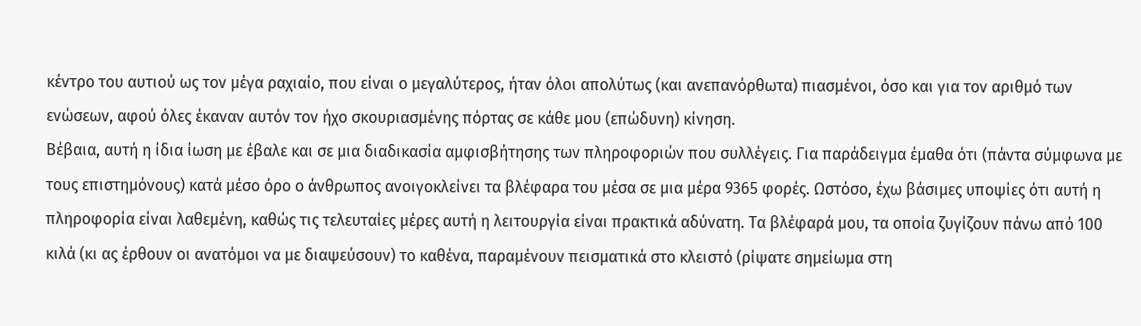κέντρο του αυτιού ως τον μέγα ραχιαίο, που είναι ο μεγαλύτερος, ήταν όλοι απολύτως (και ανεπανόρθωτα) πιασμένοι, όσο και για τον αριθμό των ενώσεων, αφού όλες έκαναν αυτόν τον ήχο σκουριασμένης πόρτας σε κάθε μου (επώδυνη) κίνηση.
Βέβαια, αυτή η ίδια ίωση με έβαλε και σε μια διαδικασία αμφισβήτησης των πληροφοριών που συλλέγεις. Για παράδειγμα έμαθα ότι (πάντα σύμφωνα με τους επιστημόνους) κατά μέσο όρο ο άνθρωπος ανοιγοκλείνει τα βλέφαρα του μέσα σε μια μέρα 9365 φορές. Ωστόσο, έχω βάσιμες υποψίες ότι αυτή η πληροφορία είναι λαθεμένη, καθώς τις τελευταίες μέρες αυτή η λειτουργία είναι πρακτικά αδύνατη. Τα βλέφαρά μου, τα οποία ζυγίζουν πάνω από 100 κιλά (κι ας έρθουν οι ανατόμοι να με διαψεύσουν) το καθένα, παραμένουν πεισματικά στο κλειστό (ρίψατε σημείωμα στη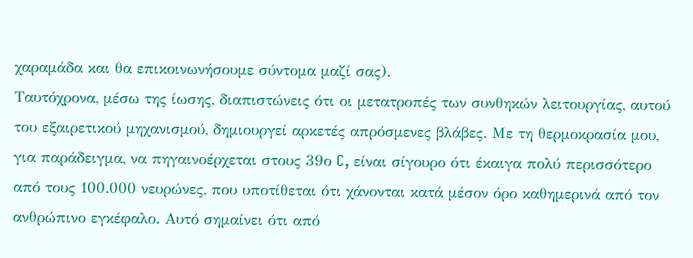χαραμάδα και θα επικοινωνήσουμε σύντομα μαζί σας).
Ταυτόχρονα, μέσω της ίωσης, διαπιστώνεις ότι οι μετατροπές των συνθηκών λειτουργίας, αυτού του εξαιρετικού μηχανισμού, δημιουργεί αρκετές απρόσμενες βλάβες. Με τη θερμοκρασία μου, για παράδειγμα, να πηγαινοέρχεται στους 39ο C, είναι σίγουρο ότι έκαιγα πολύ περισσότερο από τους 100.000 νευρώνες, που υποτίθεται ότι χάνονται κατά μέσον όρο καθημερινά από τον ανθρώπινο εγκέφαλο. Αυτό σημαίνει ότι από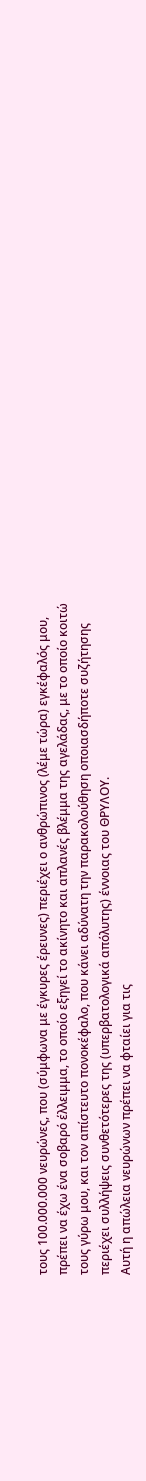τους 100.000.000 νευρώνες, που (σύμφωνα με έγκυρες έρευνες) περιέχει ο ανθρώπινος (λέμε τώρα) εγκέφαλός μου, πρέπει να έχω ένα σοβαρό έλλειμμα, το οποίο εξηγεί το ακίνητο και απλανές βλέμμα της αγελάδας, με το οποίο κοιτώ τους γύρω μου, και τον απίστευτο πονοκέφαλο, που κάνει αδύνατη την παρακολούθηση οποιασδήποτε συζήτησης περιέχει συλλήψεις συνθετότερες της (υπερβατολογικά απόλυτης) έννοιας του ΘΡΥΛΟΥ.
Αυτή η απώλεια νευρώνων πρέπει να φταίει για τις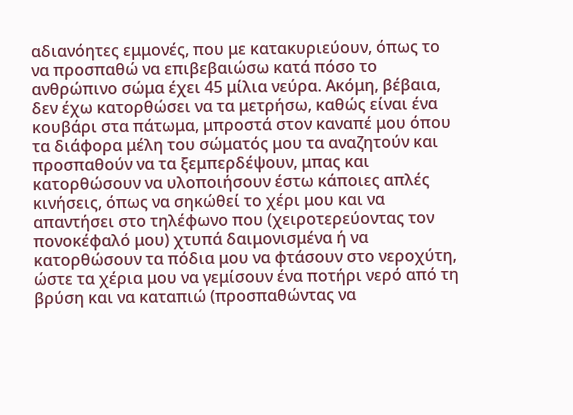αδιανόητες εμμονές, που με κατακυριεύουν, όπως το να προσπαθώ να επιβεβαιώσω κατά πόσο το ανθρώπινο σώμα έχει 45 μίλια νεύρα. Ακόμη, βέβαια, δεν έχω κατορθώσει να τα μετρήσω, καθώς είναι ένα κουβάρι στα πάτωμα, μπροστά στον καναπέ μου όπου τα διάφορα μέλη του σώματός μου τα αναζητούν και προσπαθούν να τα ξεμπερδέψουν, μπας και κατορθώσουν να υλοποιήσουν έστω κάποιες απλές κινήσεις, όπως να σηκώθεί το χέρι μου και να απαντήσει στο τηλέφωνο που (χειροτερεύοντας τον πονοκέφαλό μου) χτυπά δαιμονισμένα ή να κατορθώσουν τα πόδια μου να φτάσουν στο νεροχύτη, ώστε τα χέρια μου να γεμίσουν ένα ποτήρι νερό από τη βρύση και να καταπιώ (προσπαθώντας να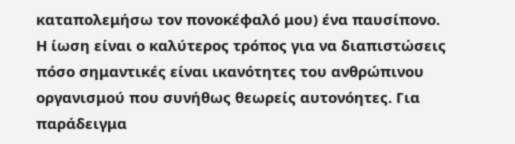καταπολεμήσω τον πονοκέφαλό μου) ένα παυσίπονο.
Η ίωση είναι ο καλύτερος τρόπος για να διαπιστώσεις πόσο σημαντικές είναι ικανότητες του ανθρώπινου οργανισμού που συνήθως θεωρείς αυτονόητες. Για παράδειγμα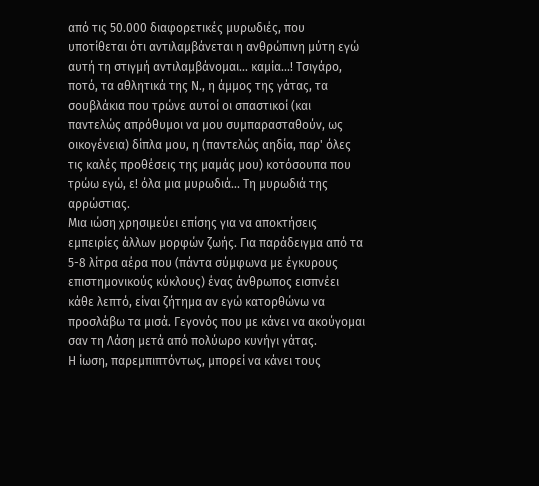από τις 50.000 διαφορετικές μυρωδιές, που υποτίθεται ότι αντιλαμβάνεται η ανθρώπινη μύτη εγώ αυτή τη στιγμή αντιλαμβάνομαι... καμία...! Τσιγάρο, ποτό, τα αθλητικά της Ν., η άμμος της γάτας, τα σουβλάκια που τρώνε αυτοί οι σπαστικοί (και παντελώς απρόθυμοι να μου συμπαρασταθούν, ως οικογένεια) δίπλα μου, η (παντελώς αηδία, παρ' όλες τις καλές προθέσεις της μαμάς μου) κοτόσουπα που τρώω εγώ, ε! όλα μια μυρωδιά... Τη μυρωδιά της αρρώστιας.
Μια ιώση χρησιμεύει επίσης για να αποκτήσεις εμπειρίες άλλων μορφών ζωής. Για παράδειγμα από τα 5-8 λίτρα αέρα που (πάντα σύμφωνα με έγκυρους επιστημονικούς κύκλους) ένας άνθρωπος εισπνέει κάθε λεπτό, είναι ζήτημα αν εγώ κατορθώνω να προσλάβω τα μισά. Γεγονός που με κάνει να ακούγομαι σαν τη Λάση μετά από πολύωρο κυνήγι γάτας.
Η ίωση, παρεμπιπτόντως, μπορεί να κάνει τους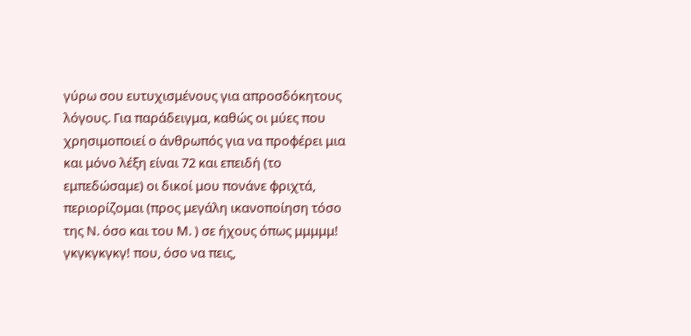γύρω σου ευτυχισμένους για απροσδόκητους λόγους. Για παράδειγμα, καθώς οι μύες που χρησιμοποιεί ο άνθρωπός για να προφέρει μια και μόνο λέξη είναι 72 και επειδή (το εμπεδώσαμε) οι δικοί μου πονάνε φριχτά, περιορίζομαι (προς μεγάλη ικανοποίηση τόσο της Ν. όσο και του Μ. ) σε ήχους όπως μμμμμ! γκγκγκγκγ! που, όσο να πεις,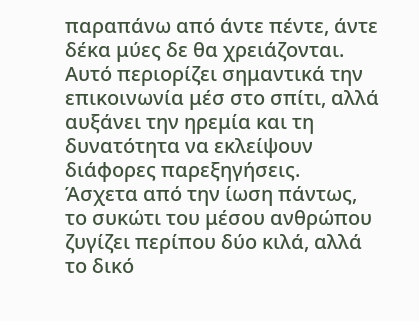παραπάνω από άντε πέντε, άντε δέκα μύες δε θα χρειάζονται. Αυτό περιορίζει σημαντικά την επικοινωνία μέσ στο σπίτι, αλλά αυξάνει την ηρεμία και τη δυνατότητα να εκλείψουν διάφορες παρεξηγήσεις.
Άσχετα από την ίωση πάντως, το συκώτι του μέσου ανθρώπου ζυγίζει περίπου δύο κιλά, αλλά το δικό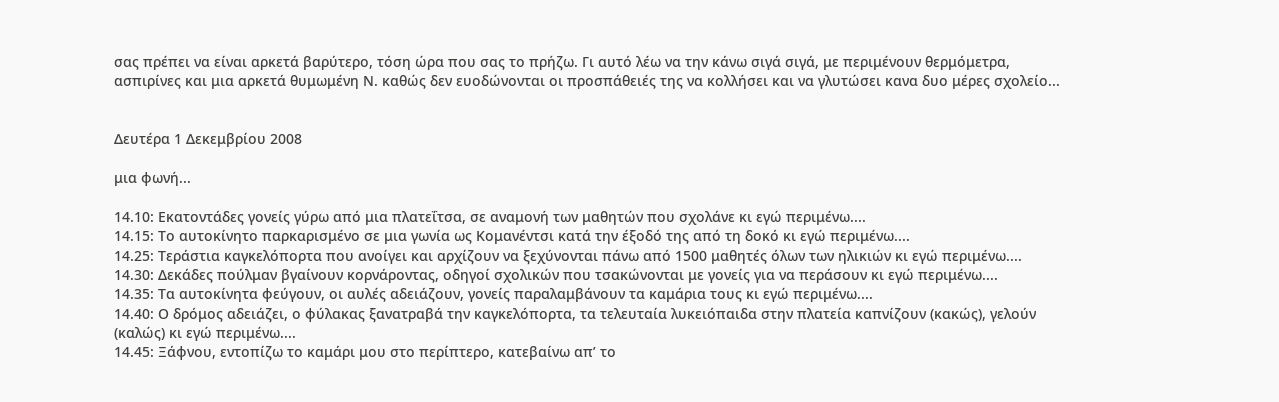σας πρέπει να είναι αρκετά βαρύτερο, τόση ώρα που σας το πρήζω. Γι αυτό λέω να την κάνω σιγά σιγά, με περιμένουν θερμόμετρα, ασπιρίνες και μια αρκετά θυμωμένη Ν. καθώς δεν ευοδώνονται οι προσπάθειές της να κολλήσει και να γλυτώσει κανα δυο μέρες σχολείο...


Δευτέρα 1 Δεκεμβρίου 2008

μια φωνή...

14.10: Εκατοντάδες γονείς γύρω από μια πλατεΐτσα, σε αναμονή των μαθητών που σχολάνε κι εγώ περιμένω....
14.15: Το αυτοκίνητο παρκαρισμένο σε μια γωνία ως Κομανέντσι κατά την έξοδό της από τη δοκό κι εγώ περιμένω....
14.25: Τεράστια καγκελόπορτα που ανοίγει και αρχίζουν να ξεχύνονται πάνω από 1500 μαθητές όλων των ηλικιών κι εγώ περιμένω....
14.30: Δεκάδες πούλμαν βγαίνουν κορνάροντας, οδηγοί σχολικών που τσακώνονται με γονείς για να περάσουν κι εγώ περιμένω....
14.35: Τα αυτοκίνητα φεύγουν, οι αυλές αδειάζουν, γονείς παραλαμβάνουν τα καμάρια τους κι εγώ περιμένω....
14.40: Ο δρόμος αδειάζει, ο φύλακας ξανατραβά την καγκελόπορτα, τα τελευταία λυκειόπαιδα στην πλατεία καπνίζουν (κακώς), γελούν (καλώς) κι εγώ περιμένω....
14.45: Ξάφνου, εντοπίζω το καμάρι μου στο περίπτερο, κατεβαίνω απ’ το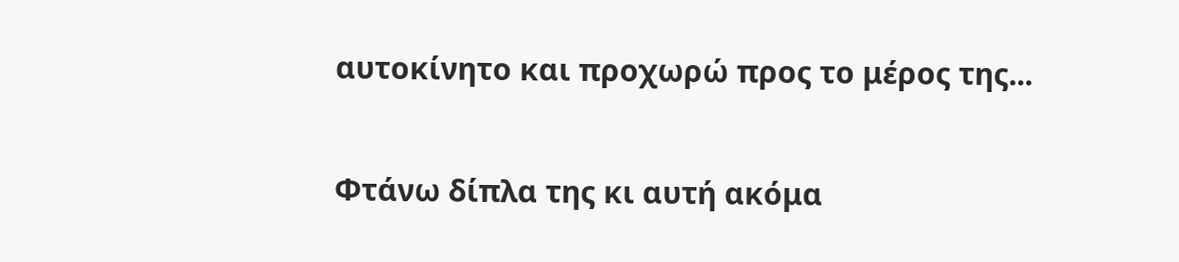αυτοκίνητο και προχωρώ προς το μέρος της...

Φτάνω δίπλα της κι αυτή ακόμα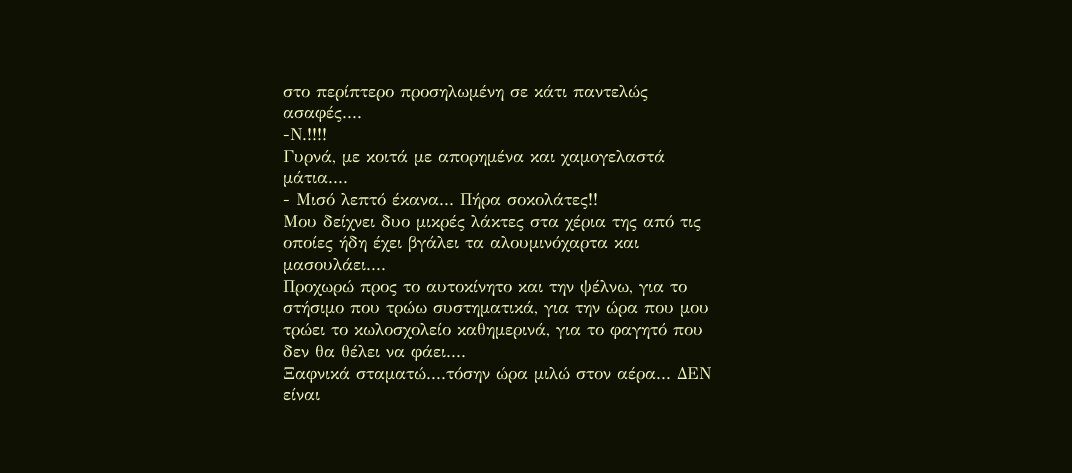στο περίπτερο προσηλωμένη σε κάτι παντελώς ασαφές....
-Ν.!!!!
Γυρνά, με κοιτά με απορημένα και χαμογελαστά μάτια....
- Μισό λεπτό έκανα... Πήρα σοκολάτες!!
Μου δείχνει δυο μικρές λάκτες στα χέρια της από τις οποίες ήδη έχει βγάλει τα αλουμινόχαρτα και μασουλάει....
Προχωρώ προς το αυτοκίνητο και την ψέλνω, για το στήσιμο που τρώω συστηματικά, για την ώρα που μου τρώει το κωλοσχολείο καθημερινά, για το φαγητό που δεν θα θέλει να φάει....
Ξαφνικά σταματώ....τόσην ώρα μιλώ στον αέρα... ΔΕΝ είναι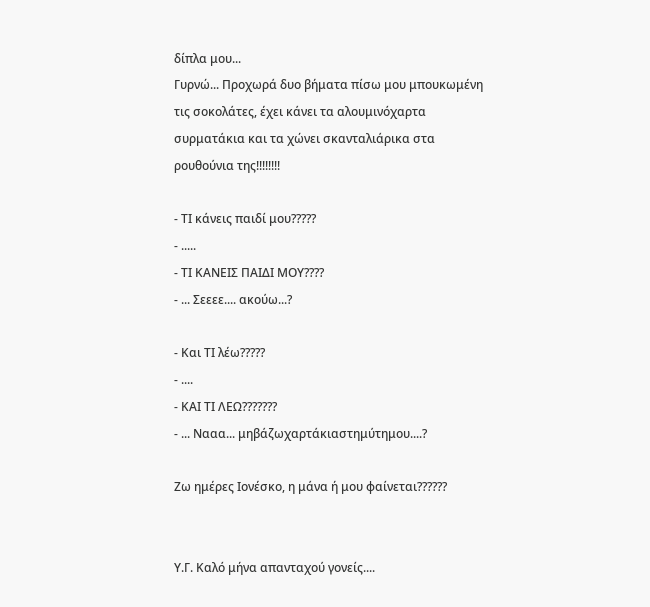δίπλα μου...
Γυρνώ... Προχωρά δυο βήματα πίσω μου μπουκωμένη τις σοκολάτες, έχει κάνει τα αλουμινόχαρτα συρματάκια και τα χώνει σκανταλιάρικα στα ρουθούνια της!!!!!!!!

- ΤΙ κάνεις παιδί μου?????
- .....
- ΤΙ ΚΑΝΕΙΣ ΠΑΙΔΙ ΜΟΥ????
- ... Σεεεε.... ακούω...?

- Και ΤΙ λέω?????
- ....
- ΚΑΙ ΤΙ ΛΕΩ???????
- ... Νααα... μηβάζωχαρτάκιαστημύτημου....?

Ζω ημέρες Ιονέσκο, η μάνα ή μου φαίνεται??????


Υ.Γ. Καλό μήνα απανταχού γονείς....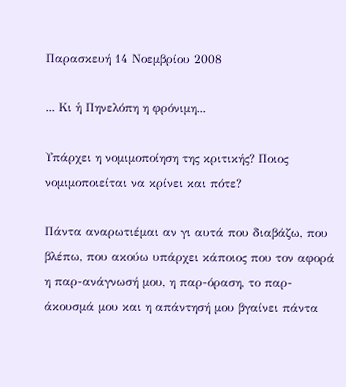Παρασκευή 14 Νοεμβρίου 2008

... Κι ἡ Πηνελόπη η φρόνιμη...

Υπάρχει η νομιμοποίηση της κριτικής? Ποιος νομιμοποιείται να κρίνει και πότε?

Πάντα αναρωτιέμαι αν γι αυτά που διαβάζω, που βλέπω, που ακούω υπάρχει κάποιος που τον αφορά η παρ-ανάγνωσή μου, η παρ-όραση, το παρ-άκουσμά μου και η απάντησή μου βγαίνει πάντα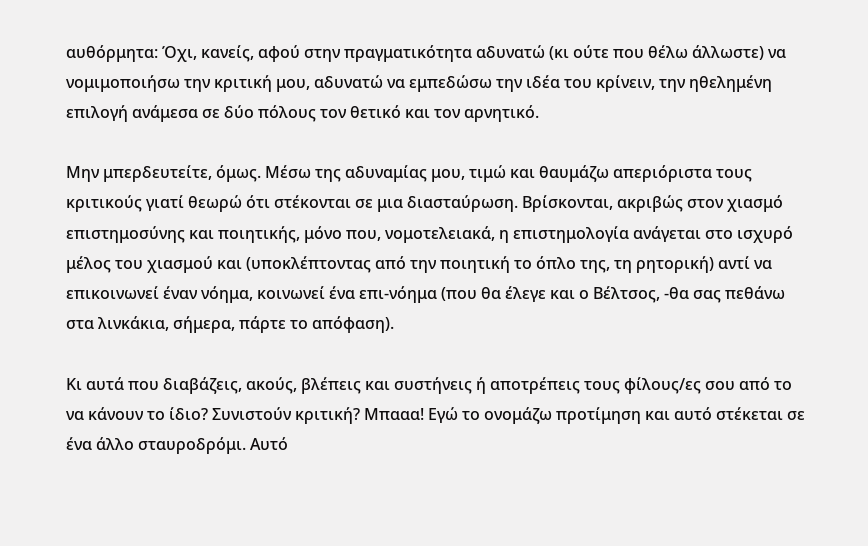αυθόρμητα: Όχι, κανείς, αφού στην πραγματικότητα αδυνατώ (κι ούτε που θέλω άλλωστε) να νομιμοποιήσω την κριτική μου, αδυνατώ να εμπεδώσω την ιδέα του κρίνειν, την ηθελημένη επιλογή ανάμεσα σε δύο πόλους τον θετικό και τον αρνητικό.

Μην μπερδευτείτε, όμως. Μέσω της αδυναμίας μου, τιμώ και θαυμάζω απεριόριστα τους κριτικούς γιατί θεωρώ ότι στέκονται σε μια διασταύρωση. Βρίσκονται, ακριβώς στον χιασμό επιστημοσύνης και ποιητικής, μόνο που, νομοτελειακά, η επιστημολογία ανάγεται στο ισχυρό μέλος του χιασμού και (υποκλέπτοντας από την ποιητική το όπλο της, τη ρητορική) αντί να επικοινωνεί έναν νόημα, κοινωνεί ένα επι-νόημα (που θα έλεγε και ο Βέλτσος, -θα σας πεθάνω στα λινκάκια, σήμερα, πάρτε το απόφαση).

Κι αυτά που διαβάζεις, ακούς, βλέπεις και συστήνεις ή αποτρέπεις τους φίλους/ες σου από το να κάνουν το ίδιο? Συνιστούν κριτική? Μπααα! Εγώ το ονομάζω προτίμηση και αυτό στέκεται σε ένα άλλο σταυροδρόμι. Αυτό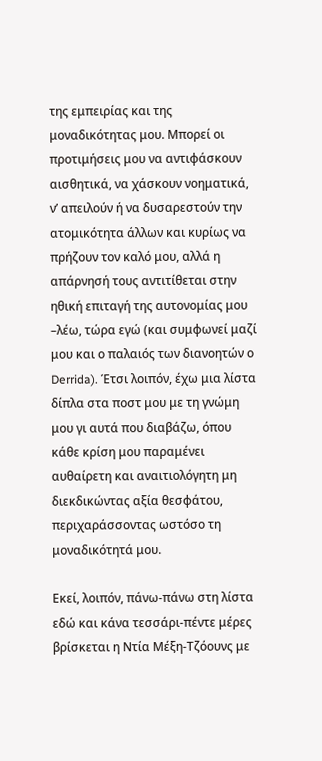της εμπειρίας και της μοναδικότητας μου. Μπορεί οι προτιμήσεις μου να αντιφάσκουν αισθητικά, να χάσκουν νοηματικά, ν’ απειλούν ή να δυσαρεστούν την ατομικότητα άλλων και κυρίως να πρήζουν τον καλό μου, αλλά η απάρνησή τους αντιτίθεται στην ηθική επιταγή της αυτονομίας μου –λέω, τώρα εγώ (και συμφωνεί μαζί μου και ο παλαιός των διανοητών ο Derrida). Έτσι λοιπόν, έχω μια λίστα δίπλα στα ποστ μου με τη γνώμη μου γι αυτά που διαβάζω, όπου κάθε κρίση μου παραμένει αυθαίρετη και αναιτιολόγητη μη διεκδικώντας αξία θεσφάτου, περιχαράσσοντας ωστόσο τη μοναδικότητά μου.

Εκεί, λοιπόν, πάνω-πάνω στη λίστα εδώ και κάνα τεσσάρι-πέντε μέρες βρίσκεται η Ντία Μέξη-Τζόουνς με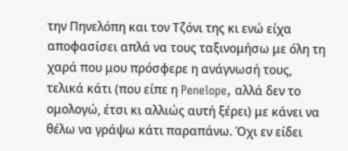την Πηνελόπη και τον Τζόνι της κι ενώ είχα αποφασίσει απλά να τους ταξινομήσω με όλη τη χαρά που μου πρόσφερε η ανάγνωσή τους, τελικά κάτι (που είπε η Penelope, αλλά δεν το ομολογώ, έτσι κι αλλιώς αυτή ξέρει) με κάνει να θέλω να γράψω κάτι παραπάνω. Όχι εν είδει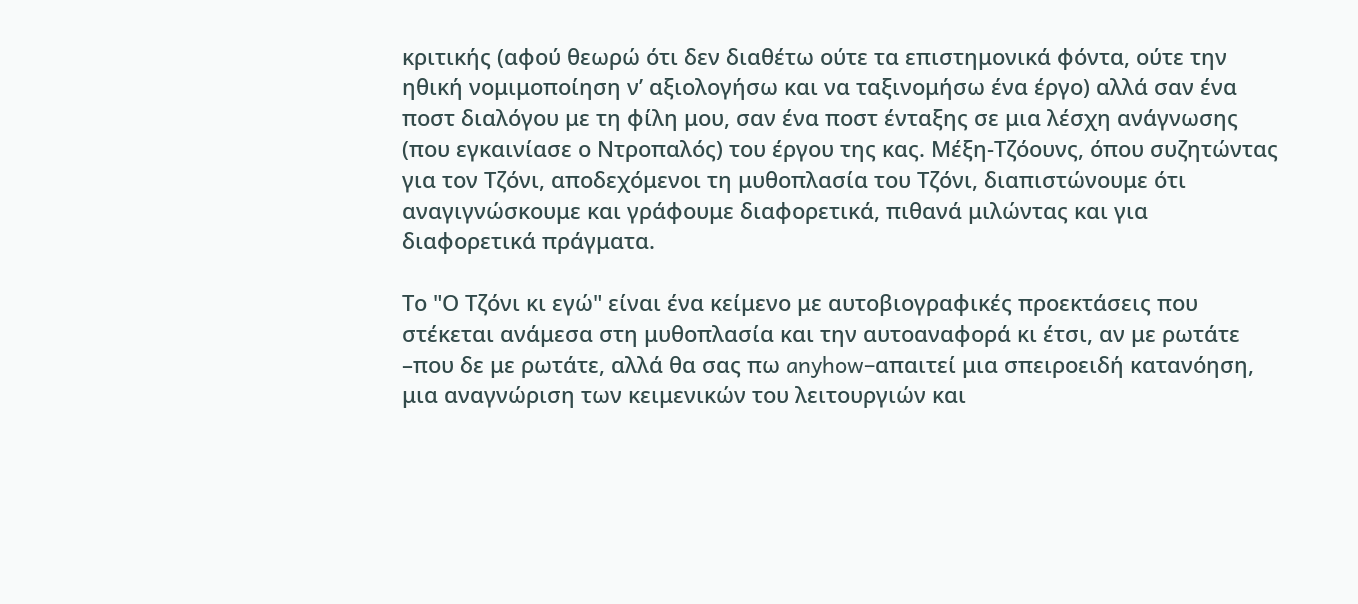κριτικής (αφού θεωρώ ότι δεν διαθέτω ούτε τα επιστημονικά φόντα, ούτε την ηθική νομιμοποίηση ν’ αξιολογήσω και να ταξινομήσω ένα έργο) αλλά σαν ένα ποστ διαλόγου με τη φίλη μου, σαν ένα ποστ ένταξης σε μια λέσχη ανάγνωσης (που εγκαινίασε ο Ντροπαλός) του έργου της κας. Μέξη-Τζόουνς, όπου συζητώντας για τον Τζόνι, αποδεχόμενοι τη μυθοπλασία του Τζόνι, διαπιστώνουμε ότι αναγιγνώσκουμε και γράφουμε διαφορετικά, πιθανά μιλώντας και για διαφορετικά πράγματα.

Το "Ο Τζόνι κι εγώ" είναι ένα κείμενο με αυτοβιογραφικές προεκτάσεις που στέκεται ανάμεσα στη μυθοπλασία και την αυτοαναφορά κι έτσι, αν με ρωτάτε –που δε με ρωτάτε, αλλά θα σας πω anyhow–απαιτεί μια σπειροειδή κατανόηση, μια αναγνώριση των κειμενικών του λειτουργιών και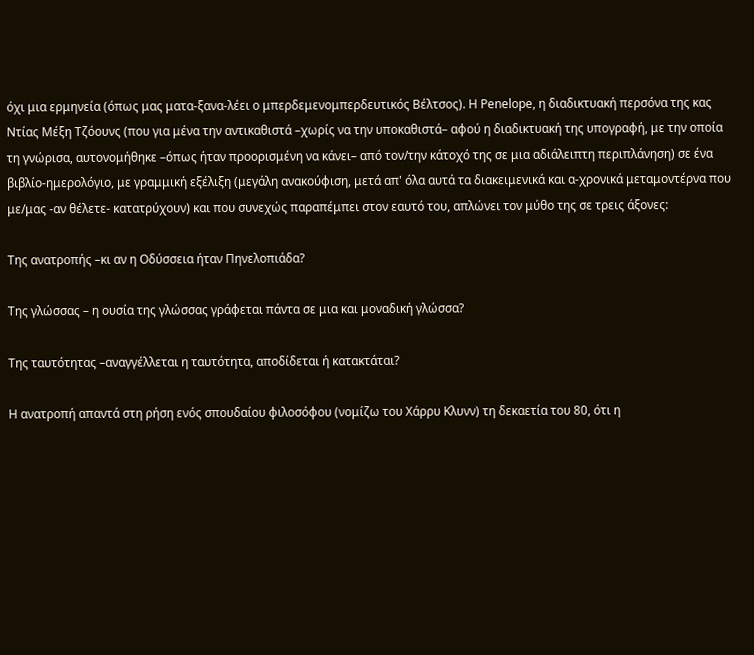όχι μια ερμηνεία (όπως μας ματα-ξανα-λέει ο μπερδεμενομπερδευτικός Βέλτσος). Η Penelope, η διαδικτυακή περσόνα της κας Ντίας Μέξη Τζόουνς (που για μένα την αντικαθιστά –χωρίς να την υποκαθιστά– αφού η διαδικτυακή της υπογραφή, με την οποία τη γνώρισα, αυτονομήθηκε –όπως ήταν προορισμένη να κάνει– από τον/την κάτοχό της σε μια αδιάλειπτη περιπλάνηση) σε ένα βιβλίο-ημερολόγιο, με γραμμική εξέλιξη (μεγάλη ανακούφιση, μετά απ' όλα αυτά τα διακειμενικά και α-χρονικά μεταμοντέρνα που με/μας -αν θέλετε- κατατρύχουν) και που συνεχώς παραπέμπει στον εαυτό του, απλώνει τον μύθο της σε τρεις άξονες:

Της ανατροπής –κι αν η Οδύσσεια ήταν Πηνελοπιάδα?

Της γλώσσας – η ουσία της γλώσσας γράφεται πάντα σε μια και μοναδική γλώσσα?

Της ταυτότητας –αναγγέλλεται η ταυτότητα, αποδίδεται ή κατακτάται?

Η ανατροπή απαντά στη ρήση ενός σπουδαίου φιλοσόφου (νομίζω του Χάρρυ Κλυνν) τη δεκαετία του 80, ότι η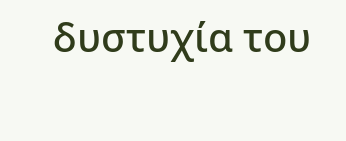δυστυχία του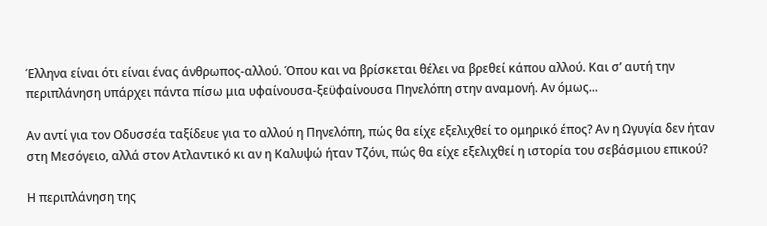Έλληνα είναι ότι είναι ένας άνθρωπος-αλλού. Όπου και να βρίσκεται θέλει να βρεθεί κάπου αλλού. Και σ’ αυτή την περιπλάνηση υπάρχει πάντα πίσω μια υφαίνουσα-ξεϋφαίνουσα Πηνελόπη στην αναμονή. Αν όμως...

Αν αντί για τον Οδυσσέα ταξίδευε για το αλλού η Πηνελόπη, πώς θα είχε εξελιχθεί το ομηρικό έπος? Αν η Ωγυγία δεν ήταν στη Μεσόγειο, αλλά στον Ατλαντικό κι αν η Καλυψώ ήταν Τζόνι, πώς θα είχε εξελιχθεί η ιστορία του σεβάσμιου επικού?

Η περιπλάνηση της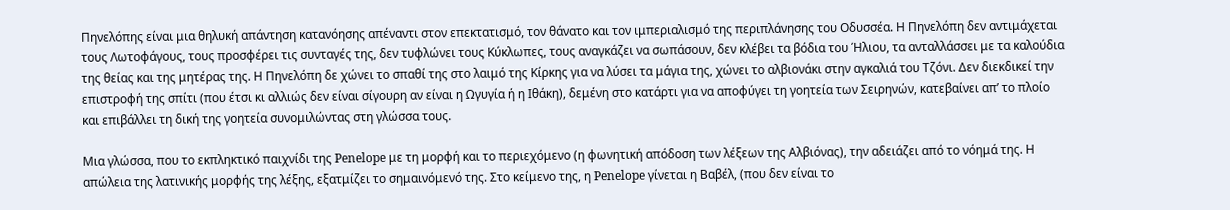Πηνελόπης είναι μια θηλυκή απάντηση κατανόησης απέναντι στον επεκτατισμό, τον θάνατο και τον ιμπεριαλισμό της περιπλάνησης του Οδυσσέα. Η Πηνελόπη δεν αντιμάχεται τους Λωτοφάγους, τους προσφέρει τις συνταγές της, δεν τυφλώνει τους Κύκλωπες, τους αναγκάζει να σωπάσουν, δεν κλέβει τα βόδια του Ήλιου, τα ανταλλάσσει με τα καλούδια της θείας και της μητέρας της. Η Πηνελόπη δε χώνει το σπαθί της στο λαιμό της Κίρκης για να λύσει τα μάγια της, χώνει το αλβιονάκι στην αγκαλιά του Τζόνι. Δεν διεκδικεί την επιστροφή της σπίτι (που έτσι κι αλλιώς δεν είναι σίγουρη αν είναι η Ωγυγία ή η Ιθάκη), δεμένη στο κατάρτι για να αποφύγει τη γοητεία των Σειρηνών, κατεβαίνει απ’ το πλοίο και επιβάλλει τη δική της γοητεία συνομιλώντας στη γλώσσα τους.

Μια γλώσσα, που το εκπληκτικό παιχνίδι της Penelope με τη μορφή και το περιεχόμενο (η φωνητική απόδοση των λέξεων της Αλβιόνας), την αδειάζει από το νόημά της. Η απώλεια της λατινικής μορφής της λέξης, εξατμίζει το σημαινόμενό της. Στο κείμενο της, η Penelope γίνεται η Βαβέλ, (που δεν είναι το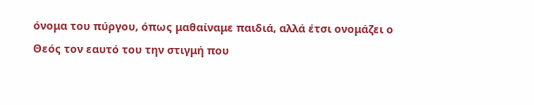όνομα του πύργου, όπως μαθαίναμε παιδιά, αλλά έτσι ονομάζει ο Θεός τον εαυτό του την στιγμή που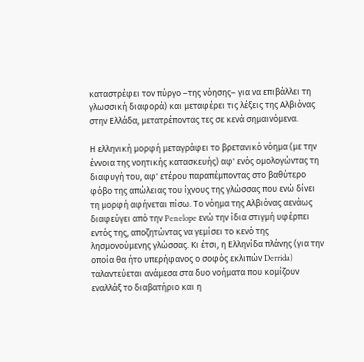καταστρέφει τον πύργο –της νόησης– για να επιβάλλει τη γλωσσική διαφορά) και μεταφέρει τις λέξεις της Αλβιόνας στην Ελλάδα, μετατρέποντας τες σε κενά σημαινόμενα.

Η ελληνική μορφή μεταγράφει το βρετανικό νόημα (με την έννοια της νοητικής κατασκευής) αφ' ενός ομολογώντας τη διαφυγή του, αφ' ετέρου παραπέμποντας στο βαθύτερο φόβο της απώλειας του ίχνους της γλώσσας που ενώ δίνει τη μορφή αφήνεται πίσω. Το νόημα της Αλβιόνας αενάως διαφεύγει από την Penelope ενώ την ίδια στιγμή υφέρπει εντός της, αποζητώντας να γεμίσει το κενό της λησμονούμενης γλώσσας. Κι έτσι, η Ελληνίδα πλάνης (για την οποία θα ήτο υπερήφανος ο σοφός εκλιπών Derrida) ταλαντεύεται ανάμεσα στα δυο νοήματα που κομίζουν εναλλάξ το διαβατήριο και η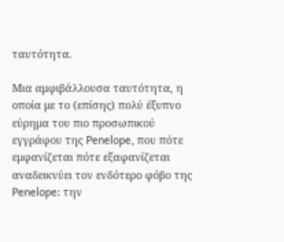ταυτότητα.

Μια αμφιβάλλουσα ταυτότητα, η οποία με το (επίσης) πολύ έξυπνο εύρημα του πιο προσωπικού εγγράφου της Penelope, που πότε εμφανίζεται πότε εξαφανίζεται αναδεικνύει τον ενδότερο φόβο της Penelope: την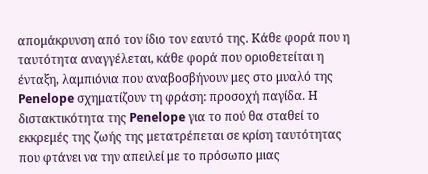απομάκρυνση από τον ίδιο τον εαυτό της. Κάθε φορά που η ταυτότητα αναγγέλεται, κάθε φορά που οριοθετείται η ένταξη, λαμπιόνια που αναβοσβήνουν μες στο μυαλό της Penelope σχηματίζουν τη φράση: προσοχή παγίδα. Η διστακτικότητα της Penelope για το πού θα σταθεί το εκκρεμές της ζωής της μετατρέπεται σε κρίση ταυτότητας που φτάνει να την απειλεί με το πρόσωπο μιας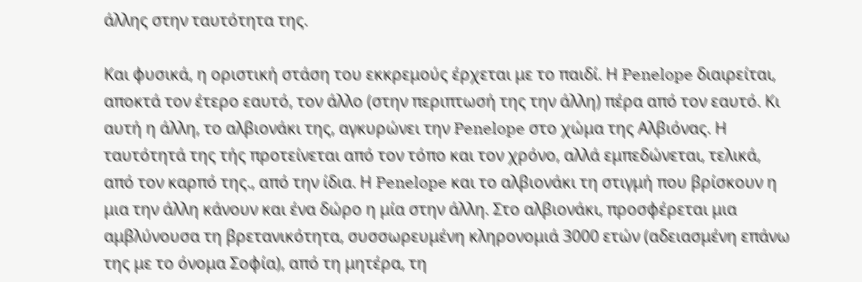άλλης στην ταυτότητα της.

Και φυσικά, η οριστική στάση του εκκρεμούς έρχεται με το παιδί. Η Penelope διαιρείται, αποκτά τον έτερο εαυτό, τον άλλο (στην περιπτωσή της την άλλη) πέρα από τον εαυτό. Κι αυτή η άλλη, το αλβιονάκι της, αγκυρώνει την Penelope στο χώμα της Αλβιόνας. Η ταυτότητά της τής προτείνεται από τον τόπο και τον χρόνο, αλλά εμπεδώνεται, τελικά, από τον καρπό της., από την ίδια. Η Penelope και το αλβιονάκι τη στιγμή που βρίσκουν η μια την άλλη κάνουν και ένα δώρο η μία στην άλλη. Στο αλβιονάκι, προσφέρεται μια αμβλύνουσα τη βρετανικότητα, συσσωρευμένη κληρονομιά 3000 ετών (αδειασμένη επάνω της με το όνομα Σοφία), από τη μητέρα, τη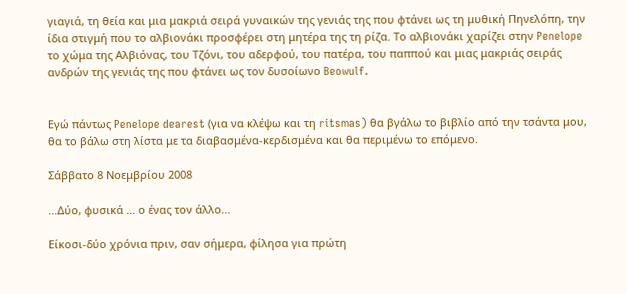γιαγιά, τη θεία και μια μακριά σειρά γυναικών της γενιάς της που φτάνει ως τη μυθική Πηνελόπη, την ίδια στιγμή που το αλβιονάκι προσφέρει στη μητέρα της τη ρίζα. Το αλβιονάκι χαρίζει στην Penelope το χώμα της Αλβιόνας, του Τζόνι, του αδερφού, του πατέρα, του παππού και μιας μακριάς σειράς ανδρών της γενιάς της που φτάνει ως τον δυσοίωνο Beowulf.


Εγώ πάντως Penelope dearest (για να κλέψω και τη ritsmas) θα βγάλω το βιβλίο από την τσάντα μου, θα το βάλω στη λίστα με τα διαβασμένα-κερδισμένα και θα περιμένω το επόμενο.

Σάββατο 8 Νοεμβρίου 2008

...Δύο, φυσικά ... ο ένας τον άλλο...

Είκοσι-δύο χρόνια πριν, σαν σήμερα, φίλησα για πρώτη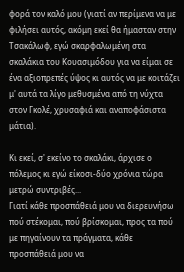φορά τον καλό μου (γιατί αν περίμενα να με φιλήσει αυτός, ακόμη εκεί θα ήμασταν στην Τσακάλωφ, εγώ σκαρφαλωμένη στα σκαλάκια του Κουασιμόδου για να είμαι σε ένα αξιοπρεπές ύψος κι αυτός να με κοιτάζει μ' αυτά τα λίγο μεθυσμένα από τη νύχτα στον Γκολέ, χρυσαφιά και αναποφάσιστα μάτια).

Κι εκεί, σ' εκείνο το σκαλάκι, άρχισε ο πόλεμος κι εγώ είκοσι-δύο χρόνια τώρα μετρώ συντριβές...
Γιατί κάθε προσπάθειά μου να διερευνήσω πού στέκομαι, πού βρίσκομαι, προς τα πού με πηγαίνουν τα πράγματα, κάθε προσπάθειά μου να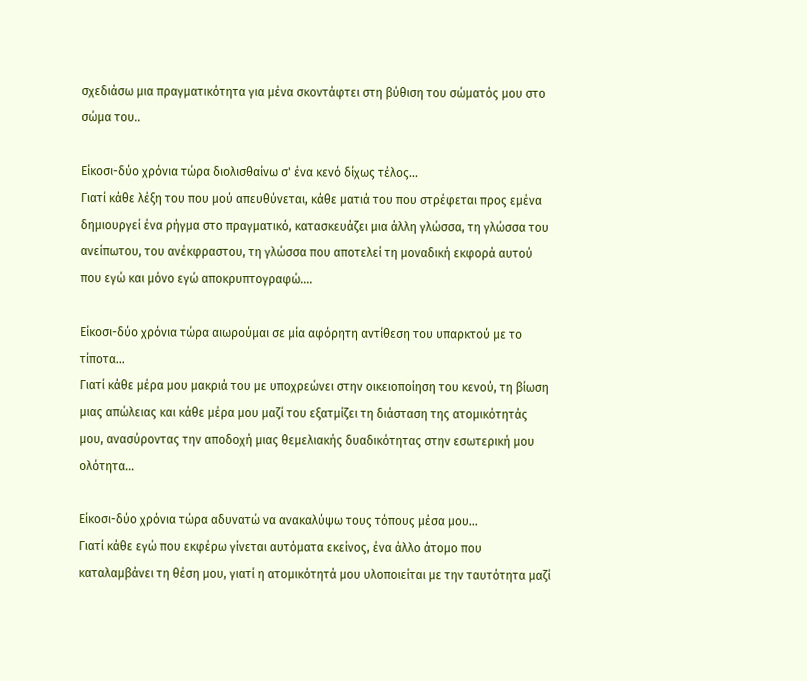σχεδιάσω μια πραγματικότητα για μένα σκοντάφτει στη βύθιση του σώματός μου στο σώμα του..

Είκοσι-δύο χρόνια τώρα διολισθαίνω σ' ένα κενό δίχως τέλος...
Γιατί κάθε λέξη του που μού απευθύνεται, κάθε ματιά του που στρέφεται προς εμένα δημιουργεί ένα ρήγμα στο πραγματικό, κατασκευάζει μια άλλη γλώσσα, τη γλώσσα του ανείπωτου, του ανέκφραστου, τη γλώσσα που αποτελεί τη μοναδική εκφορά αυτού που εγώ και μόνο εγώ αποκρυπτογραφώ....

Είκοσι-δύο χρόνια τώρα αιωρούμαι σε μία αφόρητη αντίθεση του υπαρκτού με το τίποτα...
Γιατί κάθε μέρα μου μακριά του με υποχρεώνει στην οικειοποίηση του κενού, τη βίωση μιας απώλειας και κάθε μέρα μου μαζί του εξατμίζει τη διάσταση της ατομικότητάς μου, ανασύροντας την αποδοχή μιας θεμελιακής δυαδικότητας στην εσωτερική μου ολότητα...

Είκοσι-δύο χρόνια τώρα αδυνατώ να ανακαλύψω τους τόπους μέσα μου...
Γιατί κάθε εγώ που εκφέρω γίνεται αυτόματα εκείνος, ένα άλλο άτομο που καταλαμβάνει τη θέση μου, γιατί η ατομικότητά μου υλοποιείται με την ταυτότητα μαζί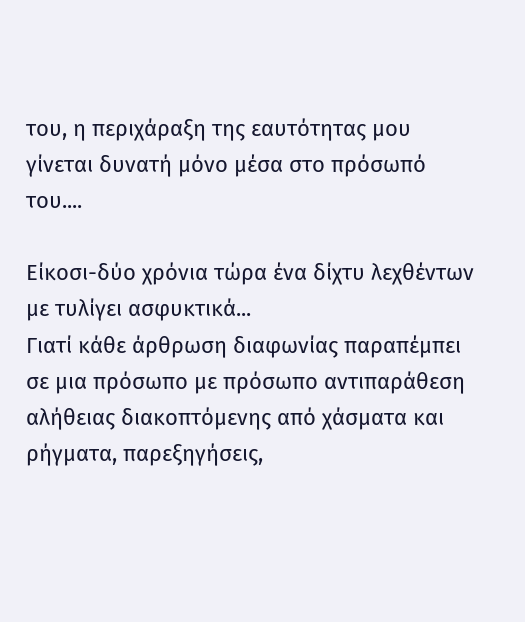του, η περιχάραξη της εαυτότητας μου γίνεται δυνατή μόνο μέσα στο πρόσωπό του....

Είκοσι-δύο χρόνια τώρα ένα δίχτυ λεχθέντων με τυλίγει ασφυκτικά...
Γιατί κάθε άρθρωση διαφωνίας παραπέμπει σε μια πρόσωπο με πρόσωπο αντιπαράθεση αλήθειας διακοπτόμενης από χάσματα και ρήγματα, παρεξηγήσεις,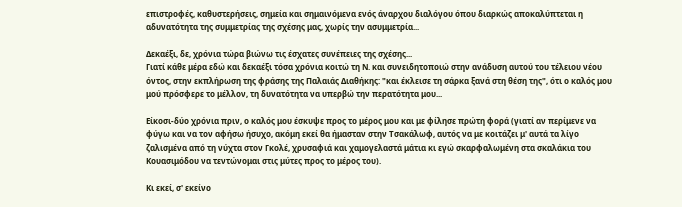επιστροφές, καθυστερήσεις, σημεία και σημαινόμενα ενός άναρχου διαλόγου όπου διαρκώς αποκαλύπτεται η αδυνατότητα της συμμετρίας της σχέσης μας, χωρίς την ασυμμετρία...

Δεκαέξι, δε, χρόνια τώρα βιώνω τις έσχατες συνέπειες της σχέσης...
Γιατί κάθε μέρα εδώ και δεκαέξι τόσα χρόνια κοιτώ τη Ν. και συνειδητοποιώ στην ανάδυση αυτού του τέλειου νέου όντος, στην εκπλήρωση της φράσης της Παλαιάς Διαθήκης: "και έκλεισε τη σάρκα ξανά στη θέση της", ότι ο καλός μου μού πρόσφερε το μέλλον, τη δυνατότητα να υπερβώ την περατότητα μου...

Είκοσι-δύο χρόνια πριν, ο καλός μου έσκυψε προς το μέρος μου και με φίλησε πρώτη φορά (γιατί αν περίμενε να φύγω και να τον αφήσω ήσυχο, ακόμη εκεί θα ήμασταν στην Τσακάλωφ, αυτός να με κοιτάζει μ' αυτά τα λίγο ζαλισμένα από τη νύχτα στον Γκολέ, χρυσαφιά και χαμογελαστά μάτια κι εγώ σκαρφαλωμένη στα σκαλάκια του Κουασιμόδου να τεντώνομαι στις μύτες προς το μέρος του).

Κι εκεί, σ' εκείνο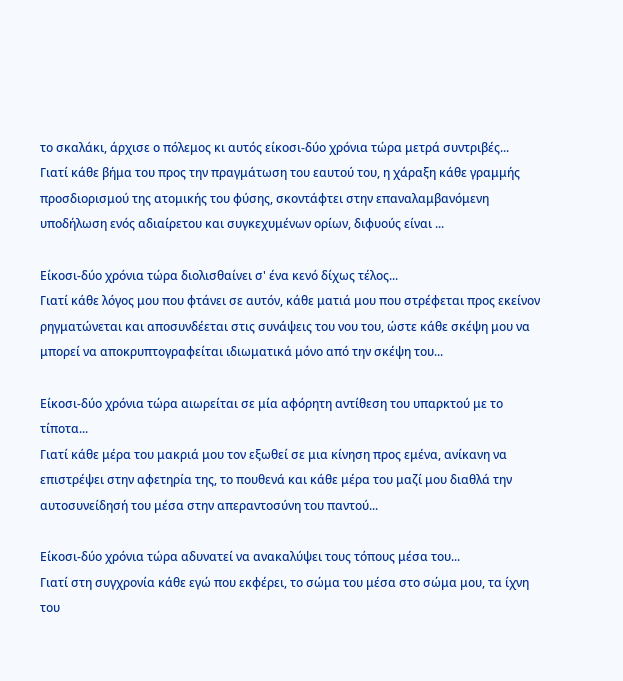το σκαλάκι, άρχισε ο πόλεμος κι αυτός είκοσι-δύο χρόνια τώρα μετρά συντριβές...
Γιατί κάθε βήμα του προς την πραγμάτωση του εαυτού του, η χάραξη κάθε γραμμής προσδιορισμού της ατομικής του φύσης, σκοντάφτει στην επαναλαμβανόμενη υποδήλωση ενός αδιαίρετου και συγκεχυμένων ορίων, διφυούς είναι ...

Είκοσι-δύο χρόνια τώρα διολισθαίνει σ' ένα κενό δίχως τέλος...
Γιατί κάθε λόγος μου που φτάνει σε αυτόν, κάθε ματιά μου που στρέφεται προς εκείνον ρηγματώνεται και αποσυνδέεται στις συνάψεις του νου του, ώστε κάθε σκέψη μου να μπορεί να αποκρυπτογραφείται ιδιωματικά μόνο από την σκέψη του...

Είκοσι-δύο χρόνια τώρα αιωρείται σε μία αφόρητη αντίθεση του υπαρκτού με το τίποτα...
Γιατί κάθε μέρα του μακριά μου τον εξωθεί σε μια κίνηση προς εμένα, ανίκανη να επιστρέψει στην αφετηρία της, το πουθενά και κάθε μέρα του μαζί μου διαθλά την αυτοσυνείδησή του μέσα στην απεραντοσύνη του παντού...

Είκοσι-δύο χρόνια τώρα αδυνατεί να ανακαλύψει τους τόπους μέσα του...
Γιατί στη συγχρονία κάθε εγώ που εκφέρει, το σώμα του μέσα στο σώμα μου, τα ίχνη του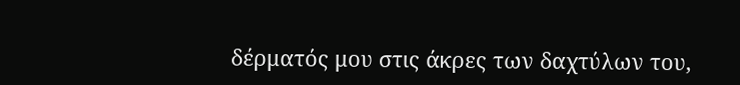δέρματός μου στις άκρες των δαχτύλων του,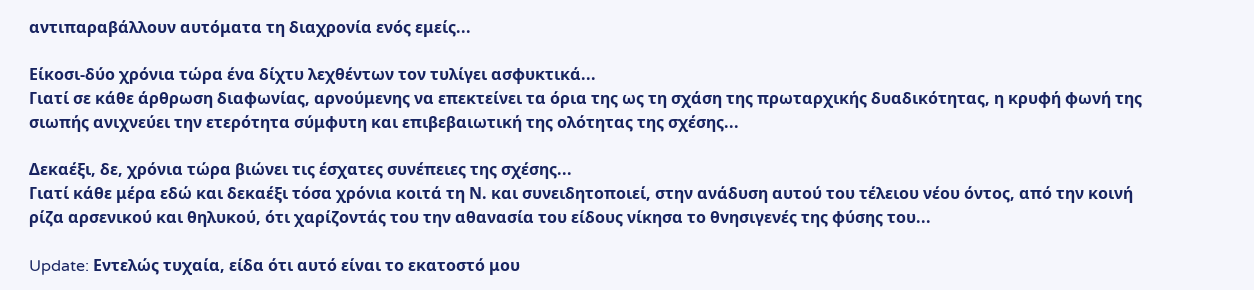αντιπαραβάλλουν αυτόματα τη διαχρονία ενός εμείς...

Είκοσι-δύο χρόνια τώρα ένα δίχτυ λεχθέντων τον τυλίγει ασφυκτικά...
Γιατί σε κάθε άρθρωση διαφωνίας, αρνούμενης να επεκτείνει τα όρια της ως τη σχάση της πρωταρχικής δυαδικότητας, η κρυφή φωνή της σιωπής ανιχνεύει την ετερότητα σύμφυτη και επιβεβαιωτική της ολότητας της σχέσης...

Δεκαέξι, δε, χρόνια τώρα βιώνει τις έσχατες συνέπειες της σχέσης...
Γιατί κάθε μέρα εδώ και δεκαέξι τόσα χρόνια κοιτά τη Ν. και συνειδητοποιεί, στην ανάδυση αυτού του τέλειου νέου όντος, από την κοινή ρίζα αρσενικού και θηλυκού, ότι χαρίζοντάς του την αθανασία του είδους νίκησα το θνησιγενές της φύσης του...

Update: Εντελώς τυχαία, είδα ότι αυτό είναι το εκατοστό μου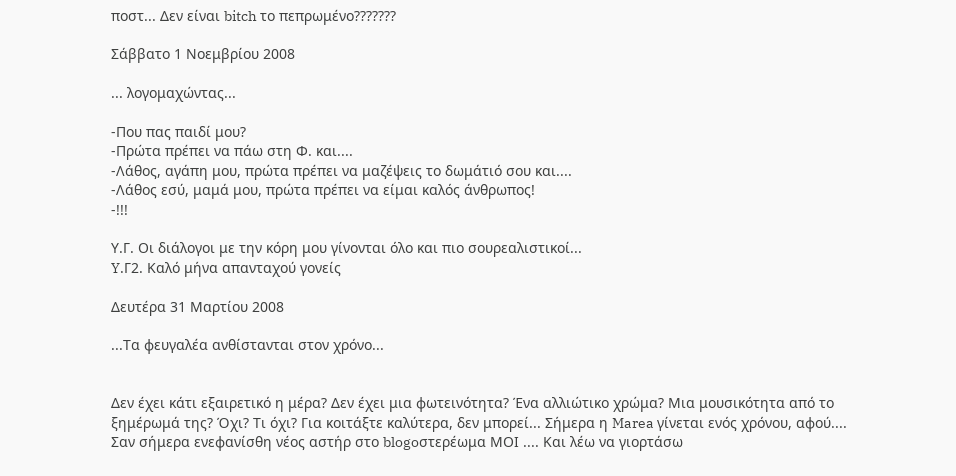ποστ... Δεν είναι bitch το πεπρωμένο???????

Σάββατο 1 Νοεμβρίου 2008

... λογομαχώντας...

-Που πας παιδί μου?
-Πρώτα πρέπει να πάω στη Φ. και....
-Λάθος, αγάπη μου, πρώτα πρέπει να μαζέψεις το δωμάτιό σου και....
-Λάθος εσύ, μαμά μου, πρώτα πρέπει να είμαι καλός άνθρωπος!
-!!!

Υ.Γ. Οι διάλογοι με την κόρη μου γίνονται όλο και πιο σουρεαλιστικοί...
Y.Γ2. Καλό μήνα απανταχού γονείς

Δευτέρα 31 Μαρτίου 2008

...Τα φευγαλέα ανθίστανται στον χρόνο...


Δεν έχει κάτι εξαιρετικό η μέρα? Δεν έχει μια φωτεινότητα? Ένα αλλιώτικο χρώμα? Μια μουσικότητα από το ξημέρωμά της? Όχι? Τι όχι? Για κοιτάξτε καλύτερα, δεν μπορεί... Σήμερα η Marea γίνεται ενός χρόνου, αφού.... Σαν σήμερα ενεφανίσθη νέος αστήρ στο blogoστερέωμα ΜΟΙ .... Και λέω να γιορτάσω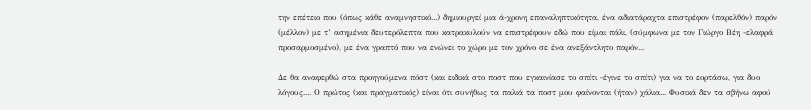την επέτειο που (όπως κάθε αναμνηστικό...) δημιουργεί μια ά-χρονη επαναληπτικότητα, ένα αδιατάραχτα επιστρέφον (παρελθόν) παρόν (μέλλον) με τ’ ασημένια δευτερόλεπτα που κατρακυλούν να επιστρέφουν εδώ που είμαι πάλι, (σύμφωνα με τον Γιώργο Βέη -ελαφρά προσαρμοσμένο), με ένα γραπτό που να ενώνει το χώρο με τον χρόνο σε ένα ανεξάντλητο παρόν...

Δε θα αναφερθώ στα προηγούμενα πόστ (και ειδικά στο ποστ που εγκαινίασε το σπίτι -έγινε το σπίτι) για να το εορτάσω, για δυο λόγους.... Ο πρώτος (και πραγματικός) είναι ότι συνήθως τα παλιά τα ποστ μου φαίνονται (ήταν) χάλια... Φυσικά δεν τα σβήνω αφού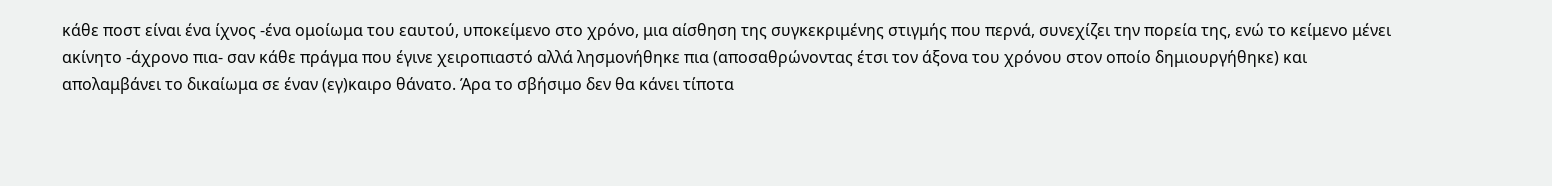κάθε ποστ είναι ένα ίχνος -ένα ομοίωμα του εαυτού, υποκείμενο στο χρόνο, μια αίσθηση της συγκεκριμένης στιγμής που περνά, συνεχίζει την πορεία της, ενώ το κείμενο μένει ακίνητο -άχρονο πια- σαν κάθε πράγμα που έγινε χειροπιαστό αλλά λησμονήθηκε πια (αποσαθρώνοντας έτσι τον άξονα του χρόνου στον οποίο δημιουργήθηκε) και απολαμβάνει το δικαίωμα σε έναν (εγ)καιρο θάνατο. Άρα το σβήσιμο δεν θα κάνει τίποτα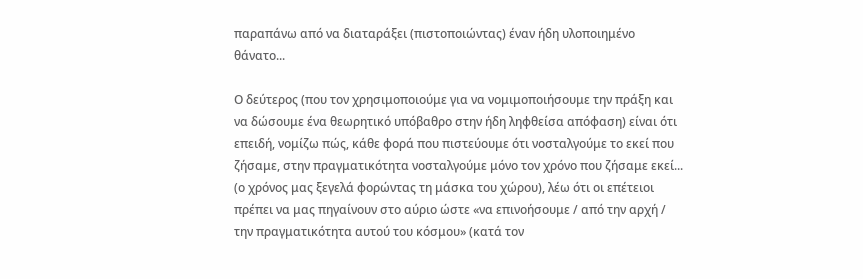παραπάνω από να διαταράξει (πιστοποιώντας) έναν ήδη υλοποιημένο θάνατο...

Ο δεύτερος (που τον χρησιμοποιούμε για να νομιμοποιήσουμε την πράξη και να δώσουμε ένα θεωρητικό υπόβαθρο στην ήδη ληφθείσα απόφαση) είναι ότι επειδή, νομίζω πώς, κάθε φορά που πιστεύουμε ότι νοσταλγούμε το εκεί που ζήσαμε, στην πραγματικότητα νοσταλγούμε μόνο τον χρόνο που ζήσαμε εκεί... (ο χρόνος μας ξεγελά φορώντας τη μάσκα του χώρου), λέω ότι οι επέτειοι πρέπει να μας πηγαίνουν στο αύριο ώστε «να επινοήσουμε / από την αρχή / την πραγματικότητα αυτού του κόσμου» (κατά τον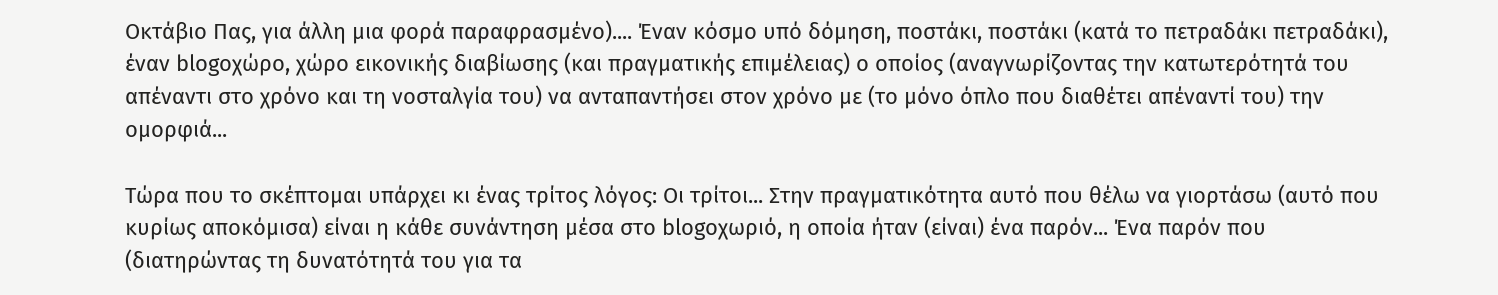Οκτάβιο Πας, για άλλη μια φορά παραφρασμένο).... Έναν κόσμο υπό δόμηση, ποστάκι, ποστάκι (κατά το πετραδάκι πετραδάκι), έναν blogoχώρο, χώρο εικονικής διαβίωσης (και πραγματικής επιμέλειας) ο οποίος (αναγνωρίζοντας την κατωτερότητά του απέναντι στο χρόνο και τη νοσταλγία του) να ανταπαντήσει στον χρόνο με (το μόνο όπλο που διαθέτει απέναντί του) την ομορφιά...

Τώρα που το σκέπτομαι υπάρχει κι ένας τρίτος λόγος: Οι τρίτοι... Στην πραγματικότητα αυτό που θέλω να γιορτάσω (αυτό που κυρίως αποκόμισα) είναι η κάθε συνάντηση μέσα στο blogoχωριό, η οποία ήταν (είναι) ένα παρόν... Ένα παρόν που (διατηρώντας τη δυνατότητά του για τα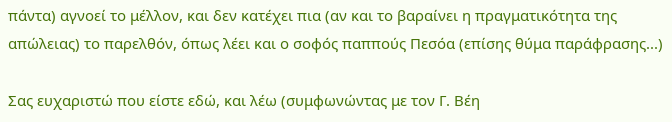πάντα) αγνοεί το μέλλον, και δεν κατέχει πια (αν και το βαραίνει η πραγματικότητα της απώλειας) το παρελθόν, όπως λέει και ο σοφός παππούς Πεσόα (επίσης θύμα παράφρασης...)

Σας ευχαριστώ που είστε εδώ, και λέω (συμφωνώντας με τον Γ. Βέη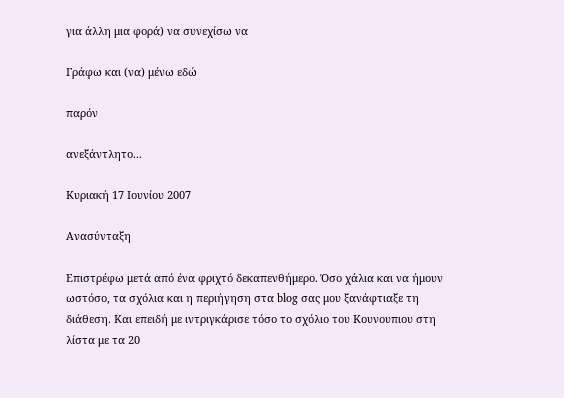για άλλη μια φορά) να συνεχίσω να

Γράφω και (να) μένω εδώ

παρόν

ανεξάντλητο...

Κυριακή 17 Ιουνίου 2007

Ανασύνταξη

Επιστρέφω μετά από ένα φριχτό δεκαπενθήμερο. Όσο χάλια και να ήμουν ωστόσο, τα σχόλια και η περιήγηση στα blog σας μου ξανάφτιαξε τη διάθεση. Και επειδή με ιντριγκάρισε τόσο το σχόλιο του Κουνουπιου στη λίστα με τα 20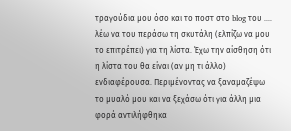τραγούδια μου όσο και το ποστ στο blog του .... λέω να του περάσω τη σκυτάλη (ελπίζω να μου το επιτρέπει) για τη λίστα. Έχω την αίσθηση ότι η λίστα του θα είναι (αν μη τι άλλο) ενδιαφέρουσα. Περιμένοντας να ξαναμαζέψω το μυαλό μου και να ξεχάσω ότι για άλλη μια φορά αντιλήφθηκα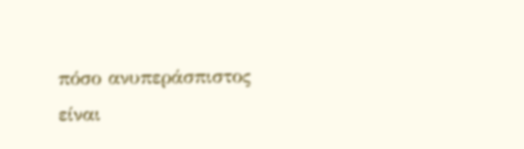πόσο ανυπεράσπιστος είναι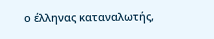ο έλληνας καταναλωτής,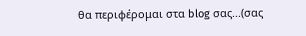θα περιφέρομαι στα blog σας...(σας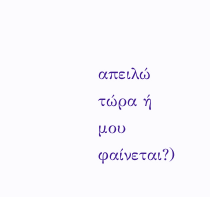απειλώ τώρα ή μου φαίνεται?)